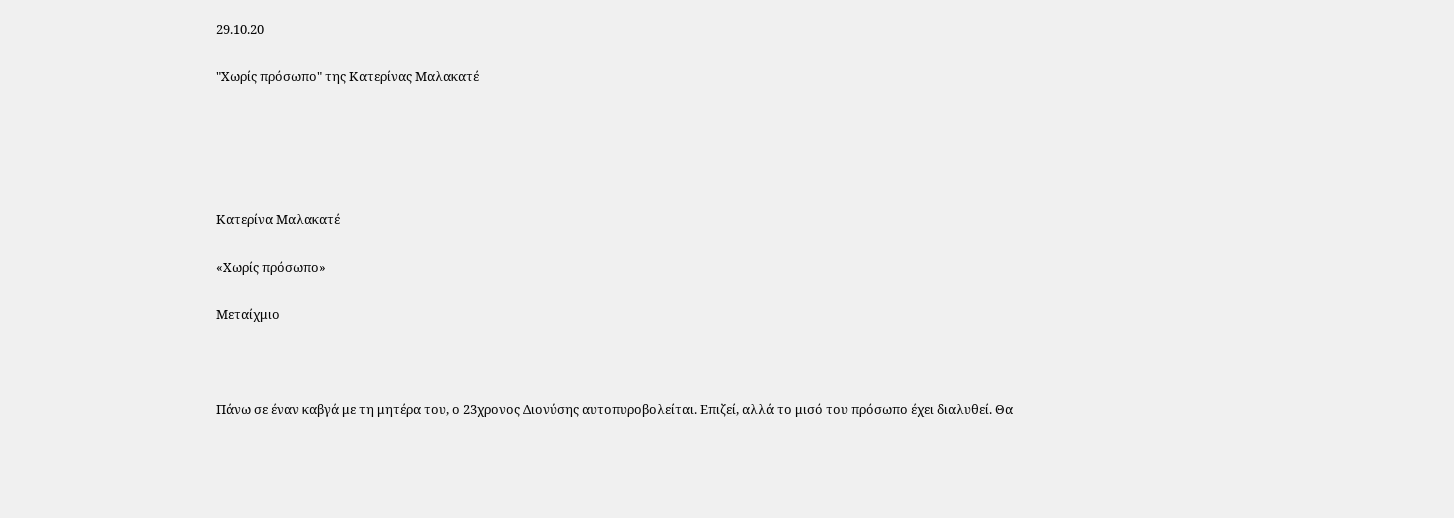29.10.20

"Χωρίς πρόσωπο" της Κατερίνας Μαλακατέ





Κατερίνα Μαλακατέ

«Χωρίς πρόσωπο»

Μεταίχμιο



Πάνω σε έναν καβγά με τη μητέρα του, ο 23χρονος Διονύσης αυτοπυροβολείται. Επιζεί, αλλά το μισό του πρόσωπο έχει διαλυθεί. Θα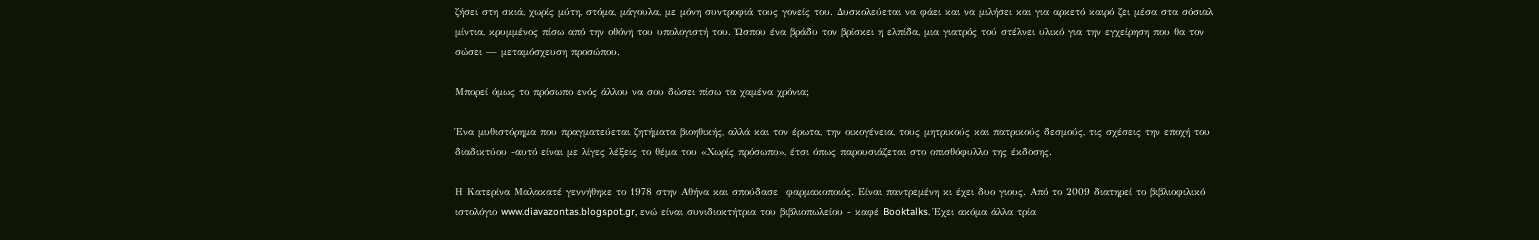ζήσει στη σκιά, χωρίς μύτη, στόμα, μάγουλα, με μόνη συντροφιά τους γονείς του. Δυσκολεύεται να φάει και να μιλήσει και για αρκετό καιρό ζει μέσα στα σόσιαλ μίντια, κρυμμένος πίσω από την οθόνη του υπολογιστή του. Ώσπου ένα βράδυ τον βρίσκει η ελπίδα, μια γιατρός τού στέλνει υλικό για την εγχείρηση που θα τον σώσει — μεταμόσχευση προσώπου.

Μπορεί όμως το πρόσωπο ενός άλλου να σου δώσει πίσω τα χαμένα χρόνια;

Ένα μυθιστόρημα που πραγματεύεται ζητήματα βιοηθικής, αλλά και τον έρωτα, την οικογένεια, τους μητρικούς και πατρικούς δεσμούς, τις σχέσεις την εποχή του διαδικτύου -αυτό είναι με λίγες λέξεις το θέμα του «Χωρίς πρόσωπο», έτσι όπως παρουσιάζεται στο οπισθόφυλλο της έκδοσης.

Η Κατερίνα Μαλακατέ γεννήθηκε το 1978 στην Αθήνα και σπούδασε  φαρμακοποιός. Είναι παντρεμένη κι έχει δυο γιους. Από το 2009 διατηρεί το βιβλιοφιλικό ιστολόγιο www.diavazontas.blogspot.gr, ενώ είναι συνιδιοκτήτρια του βιβλιοπωλείου - καφέ Booktalks. Έχει ακόμα άλλα τρία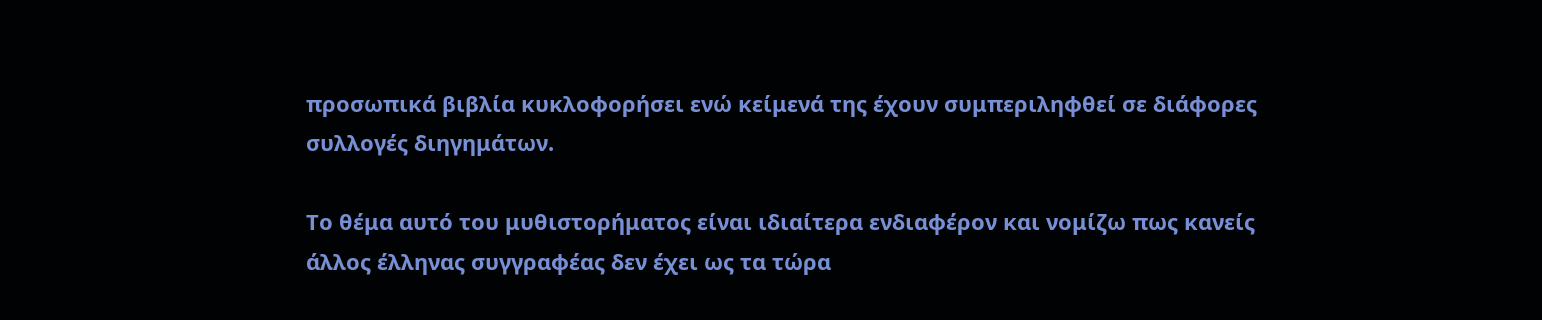προσωπικά βιβλία κυκλοφορήσει ενώ κείμενά της έχουν συμπεριληφθεί σε διάφορες συλλογές διηγημάτων.

Το θέμα αυτό του μυθιστορήματος είναι ιδιαίτερα ενδιαφέρον και νομίζω πως κανείς άλλος έλληνας συγγραφέας δεν έχει ως τα τώρα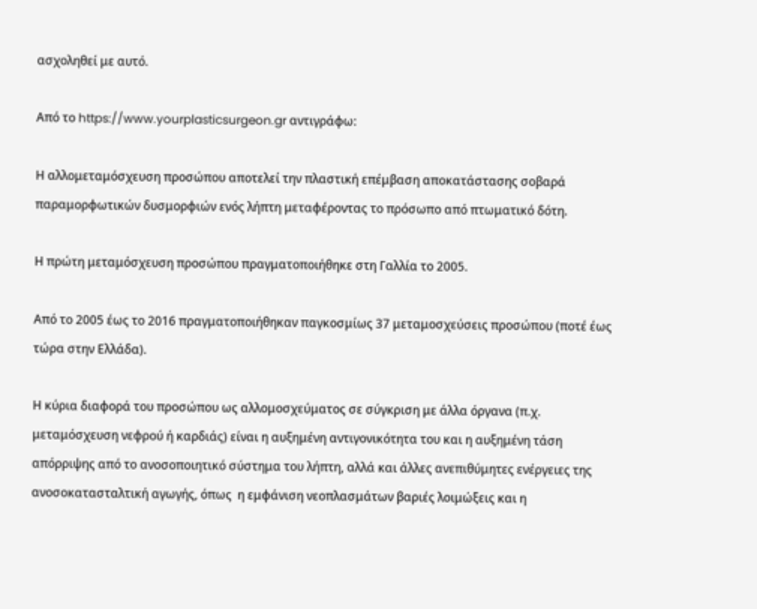ασχοληθεί με αυτό.

Από το https://www.yourplasticsurgeon.gr αντιγράφω:

Η αλλομεταμόσχευση προσώπου αποτελεί την πλαστική επέμβαση αποκατάστασης σοβαρά παραμορφωτικών δυσμορφιών ενός λήπτη μεταφέροντας το πρόσωπο από πτωματικό δότη.

Η πρώτη μεταμόσχευση προσώπου πραγματοποιήθηκε στη Γαλλία το 2005.

Από το 2005 έως το 2016 πραγματοποιήθηκαν παγκοσμίως 37 μεταμοσχεύσεις προσώπου (ποτέ έως τώρα στην Ελλάδα).

Η κύρια διαφορά του προσώπου ως αλλομοσχεύματος σε σύγκριση με άλλα όργανα (π.χ. μεταμόσχευση νεφρού ή καρδιάς) είναι η αυξημένη αντιγονικότητα του και η αυξημένη τάση απόρριψης από το ανοσοποιητικό σύστημα του λήπτη, αλλά και άλλες ανεπιθύμητες ενέργειες της ανοσοκατασταλτική αγωγής, όπως  η εμφάνιση νεοπλασμάτων βαριές λοιμώξεις και η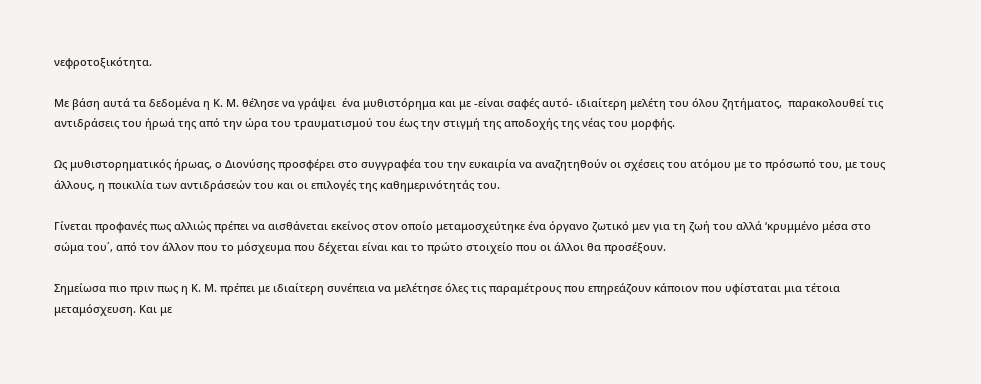νεφροτοξικότητα.

Με βάση αυτά τα δεδομένα η Κ. Μ. θέλησε να γράψει  ένα μυθιστόρημα και με -είναι σαφές αυτό- ιδιαίτερη μελέτη του όλου ζητήματος,  παρακολουθεί τις αντιδράσεις του ήρωά της από την ώρα του τραυματισμού του έως την στιγμή της αποδοχής της νέας του μορφής.

Ως μυθιστορηματικός ήρωας, ο Διονύσης προσφέρει στο συγγραφέα του την ευκαιρία να αναζητηθούν οι σχέσεις του ατόμου με το πρόσωπό του, με τους άλλους, η ποικιλία των αντιδράσεών του και οι επιλογές της καθημερινότητάς του.

Γίνεται προφανές πως αλλιώς πρέπει να αισθάνεται εκείνος στον οποίο μεταμοσχεύτηκε ένα όργανο ζωτικό μεν για τη ζωή του αλλά ‘κρυμμένο μέσα στο σώμα του΄, από τον άλλον που το μόσχευμα που δέχεται είναι και το πρώτο στοιχείο που οι άλλοι θα προσέξουν.

Σημείωσα πιο πριν πως η Κ. Μ. πρέπει με ιδιαίτερη συνέπεια να μελέτησε όλες τις παραμέτρους που επηρεάζουν κάποιον που υφίσταται μια τέτοια μεταμόσχευση. Και με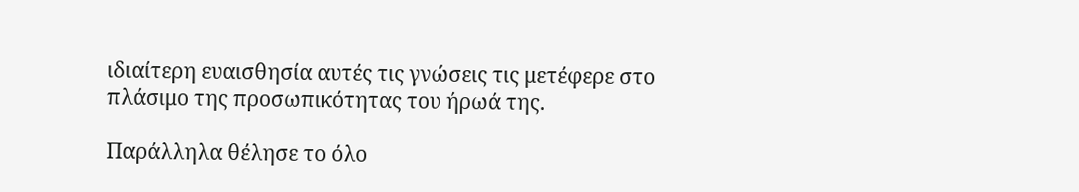ιδιαίτερη ευαισθησία αυτές τις γνώσεις τις μετέφερε στο πλάσιμο της προσωπικότητας του ήρωά της.

Παράλληλα θέλησε το όλο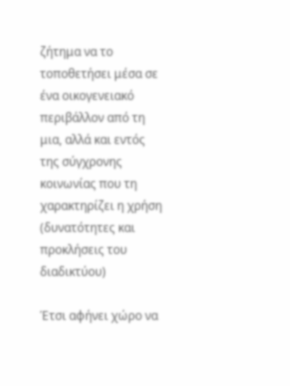ζήτημα να το τοποθετήσει μέσα σε ένα οικογενειακό περιβάλλον από τη μια, αλλά και εντός της σύγχρονης κοινωνίας που τη χαρακτηρίζει η χρήση  (δυνατότητες και προκλήσεις του διαδικτύου)

Έτσι αφήνει χώρο να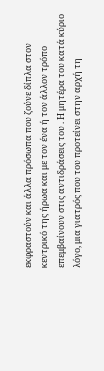εκφραστούν και άλλα πρόσωπα που ζούνε δίπλα στον κεντρικό της ήρωα και με τον ένα ή τον άλλον τρόπο επεμβαίνουν στις αντιδράσεις του . Η μητέρα του κατά κύριο λόγο, μια γιατρός που του προτείνει στην αρχή τη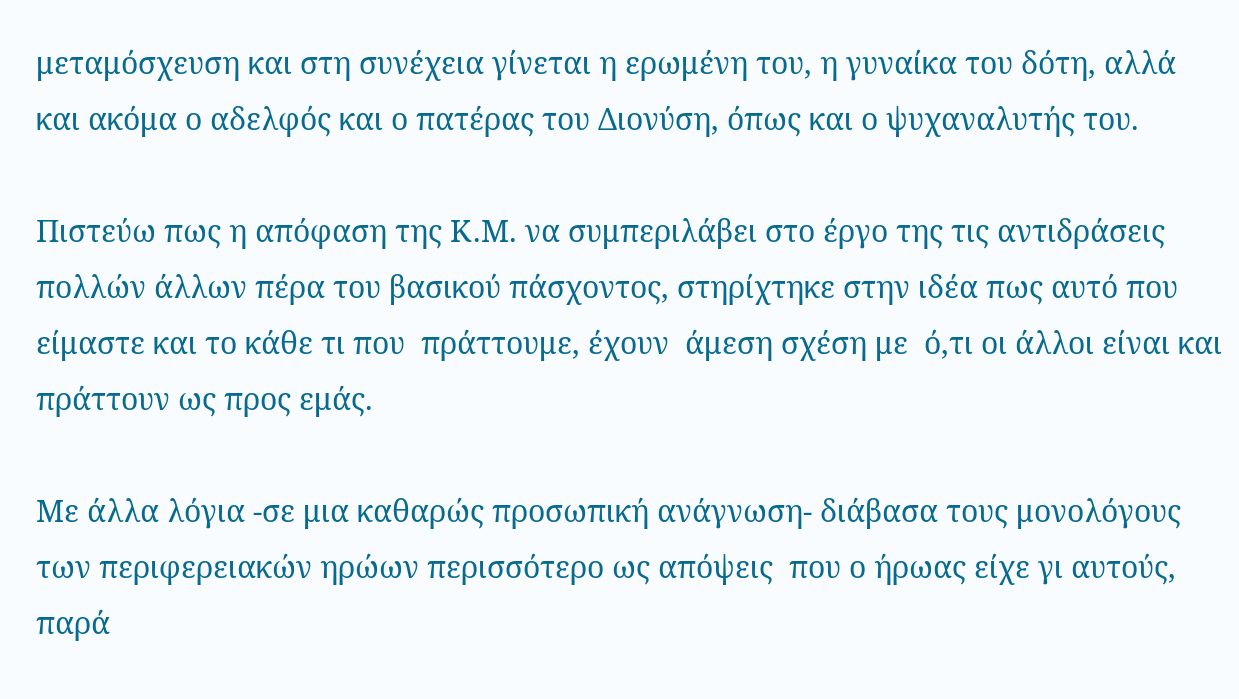μεταμόσχευση και στη συνέχεια γίνεται η ερωμένη του, η γυναίκα του δότη, αλλά και ακόμα ο αδελφός και ο πατέρας του Διονύση, όπως και ο ψυχαναλυτής του.

Πιστεύω πως η απόφαση της Κ.Μ. να συμπεριλάβει στο έργο της τις αντιδράσεις πολλών άλλων πέρα του βασικού πάσχοντος, στηρίχτηκε στην ιδέα πως αυτό που είμαστε και το κάθε τι που  πράττουμε, έχουν  άμεση σχέση με  ό,τι οι άλλοι είναι και πράττουν ως προς εμάς.

Με άλλα λόγια -σε μια καθαρώς προσωπική ανάγνωση- διάβασα τους μονολόγους των περιφερειακών ηρώων περισσότερο ως απόψεις  που ο ήρωας είχε γι αυτούς, παρά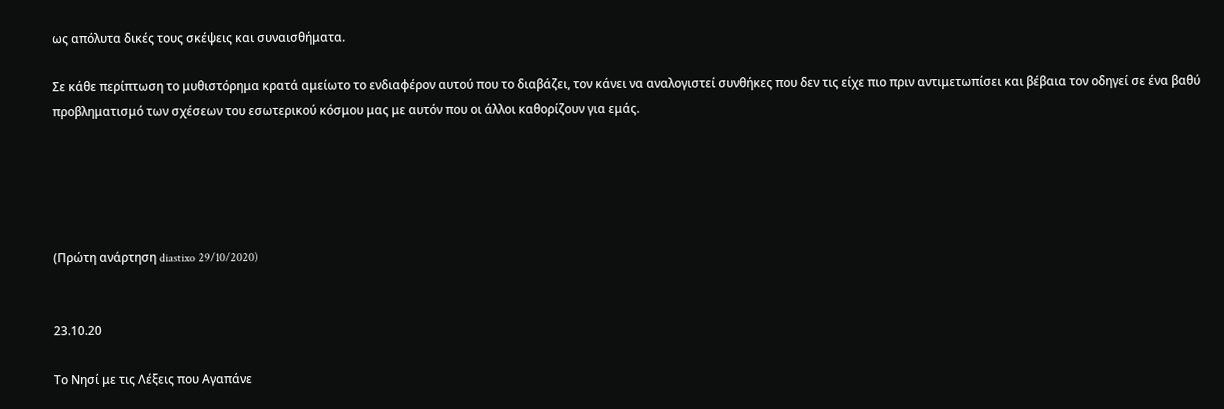ως απόλυτα δικές τους σκέψεις και συναισθήματα.

Σε κάθε περίπτωση το μυθιστόρημα κρατά αμείωτο το ενδιαφέρον αυτού που το διαβάζει, τον κάνει να αναλογιστεί συνθήκες που δεν τις είχε πιο πριν αντιμετωπίσει και βέβαια τον οδηγεί σε ένα βαθύ προβληματισμό των σχέσεων του εσωτερικού κόσμου μας με αυτόν που οι άλλοι καθορίζουν για εμάς.





(Πρώτη ανάρτηση diastixo 29/10/2020)


23.10.20

Το Νησί με τις Λέξεις που Αγαπάνε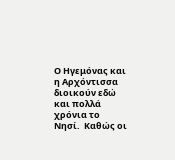Ο Ηγεμόνας και η Αρχόντισσα διοικούν εδώ και πολλά χρόνια το Νησί.  Καθώς οι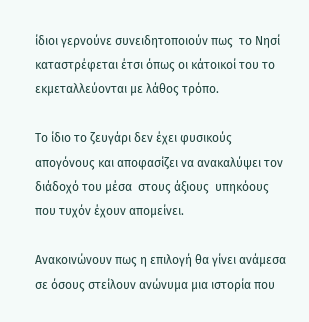ίδιοι γερνούνε συνειδητοποιούν πως  το Νησί καταστρέφεται έτσι όπως οι κάτοικοί του το εκμεταλλεύονται με λάθος τρόπο.

Το ίδιο το ζευγάρι δεν έχει φυσικούς απογόνους και αποφασίζει να ανακαλύψει τον διάδοχό του μέσα  στους άξιους  υπηκόους που τυχόν έχουν απομείνει.

Ανακοινώνουν πως η επιλογή θα γίνει ανάμεσα σε όσους στείλουν ανώνυμα μια ιστορία που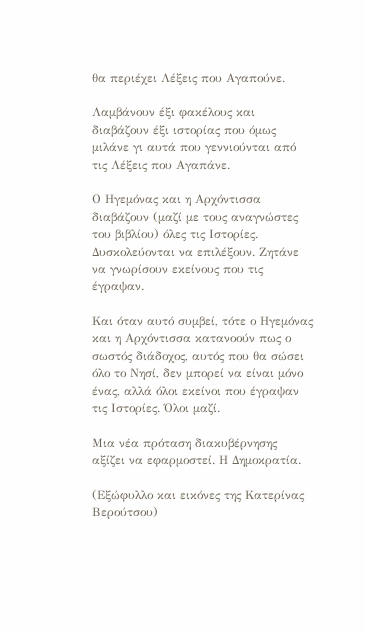θα περιέχει Λέξεις που Αγαπούνε.

Λαμβάνουν έξι φακέλους και διαβάζουν έξι ιστορίας που όμως μιλάνε γι αυτά που γεννιούνται από τις Λέξεις που Αγαπάνε.

Ο Ηγεμόνας και η Αρχόντισσα  διαβάζουν (μαζί με τους αναγνώστες του βιβλίου) όλες τις Ιστορίες. Δυσκολεύονται να επιλέξουν. Ζητάνε να γνωρίσουν εκείνους που τις έγραψαν.

Και όταν αυτό συμβεί, τότε ο Ηγεμόνας και η Αρχόντισσα κατανοούν πως ο σωστός διάδοχος, αυτός που θα σώσει όλο το Νησί, δεν μπορεί να είναι μόνο ένας, αλλά όλοι εκείνοι που έγραψαν τις Ιστορίες. Όλοι μαζί.

Μια νέα πρόταση διακυβέρνησης αξίζει να εφαρμοστεί. Η Δημοκρατία.

(Εξώφυλλο και εικόνες της Κατερίνας Βερούτσου)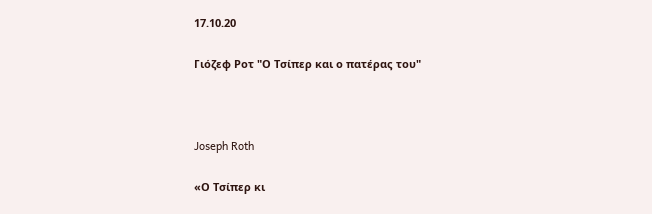17.10.20

Γιόζεφ Ροτ "Ο Τσίπερ και ο πατέρας του"



Joseph Roth

«Ο Τσίπερ κι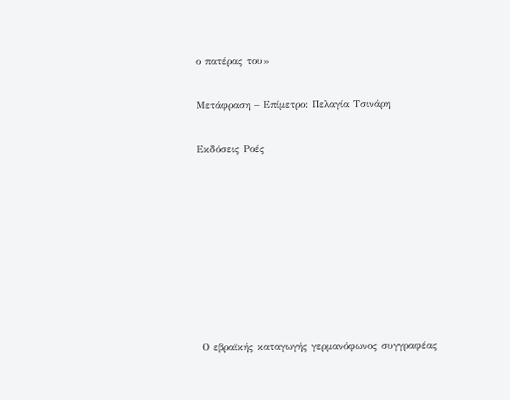ο πατέρας του»

Μετάφραση – Επίμετρο: Πελαγία Τσινάρη

Εκδόσεις Ροές








 Ο εβραϊκής καταγωγής γερμανόφωνος συγγραφέας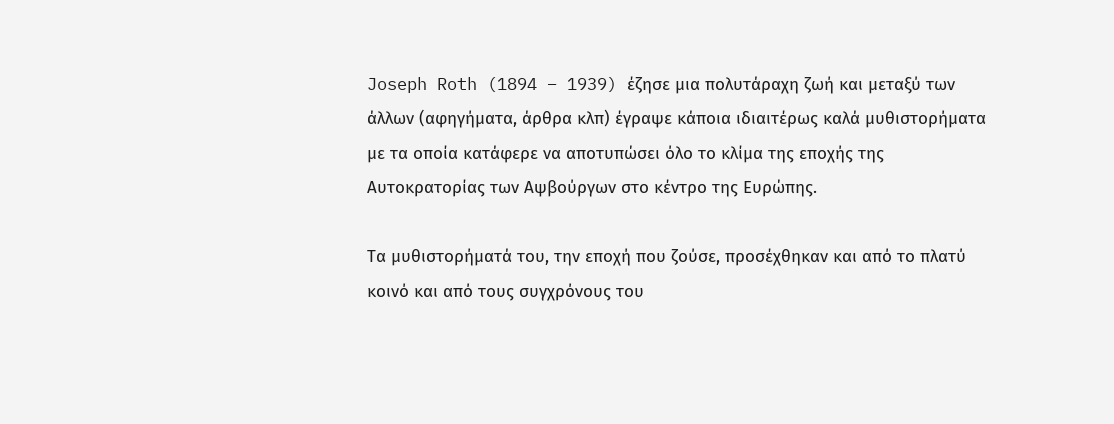Joseph Roth (1894 – 1939) έζησε μια πολυτάραχη ζωή και μεταξύ των άλλων (αφηγήματα, άρθρα κλπ) έγραψε κάποια ιδιαιτέρως καλά μυθιστορήματα με τα οποία κατάφερε να αποτυπώσει όλο το κλίμα της εποχής της Αυτοκρατορίας των Αψβούργων στο κέντρο της Ευρώπης.

Τα μυθιστορήματά του, την εποχή που ζούσε, προσέχθηκαν και από το πλατύ κοινό και από τους συγχρόνους του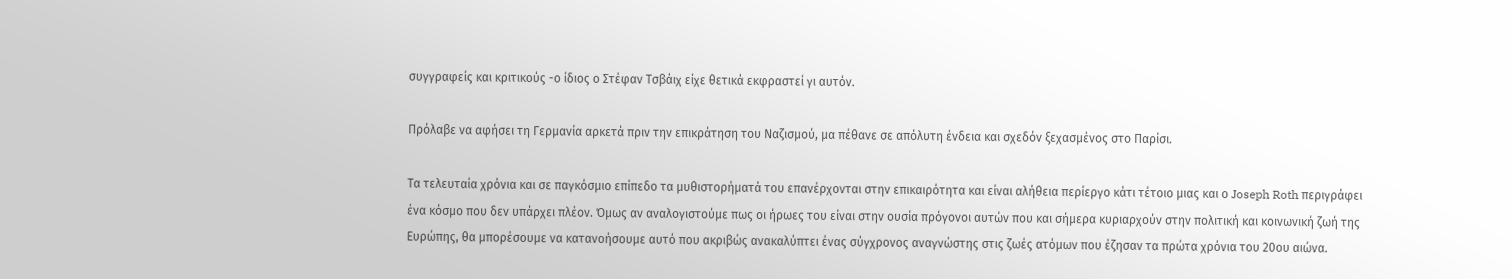συγγραφείς και κριτικούς -ο ίδιος ο Στέφαν Τσβάιχ είχε θετικά εκφραστεί γι αυτόν.

Πρόλαβε να αφήσει τη Γερμανία αρκετά πριν την επικράτηση του Ναζισμού, μα πέθανε σε απόλυτη ένδεια και σχεδόν ξεχασμένος στο Παρίσι.

Τα τελευταία χρόνια και σε παγκόσμιο επίπεδο τα μυθιστορήματά του επανέρχονται στην επικαιρότητα και είναι αλήθεια περίεργο κάτι τέτοιο μιας και ο Joseph Roth περιγράφει ένα κόσμο που δεν υπάρχει πλέον. Όμως αν αναλογιστούμε πως οι ήρωες του είναι στην ουσία πρόγονοι αυτών που και σήμερα κυριαρχούν στην πολιτική και κοινωνική ζωή της Ευρώπης, θα μπορέσουμε να κατανοήσουμε αυτό που ακριβώς ανακαλύπτει ένας σύγχρονος αναγνώστης στις ζωές ατόμων που έζησαν τα πρώτα χρόνια του 20ου αιώνα.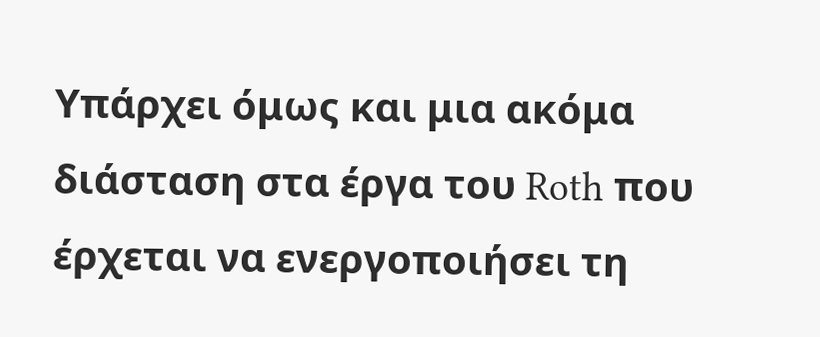Υπάρχει όμως και μια ακόμα διάσταση στα έργα του Roth που έρχεται να ενεργοποιήσει τη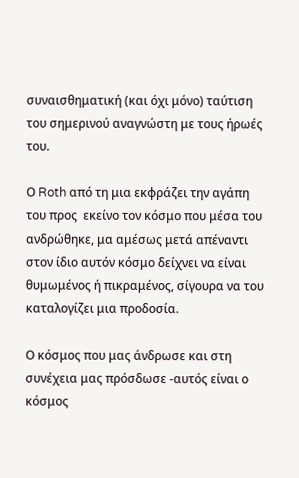συναισθηματική (και όχι μόνο) ταύτιση του σημερινού αναγνώστη με τους ήρωές του.

Ο Roth από τη μια εκφράζει την αγάπη του προς  εκείνο τον κόσμο που μέσα του ανδρώθηκε, μα αμέσως μετά απέναντι στον ίδιο αυτόν κόσμο δείχνει να είναι θυμωμένος ή πικραμένος, σίγουρα να του καταλογίζει μια προδοσία.

Ο κόσμος που μας άνδρωσε και στη συνέχεια μας πρόσδωσε -αυτός είναι ο κόσμος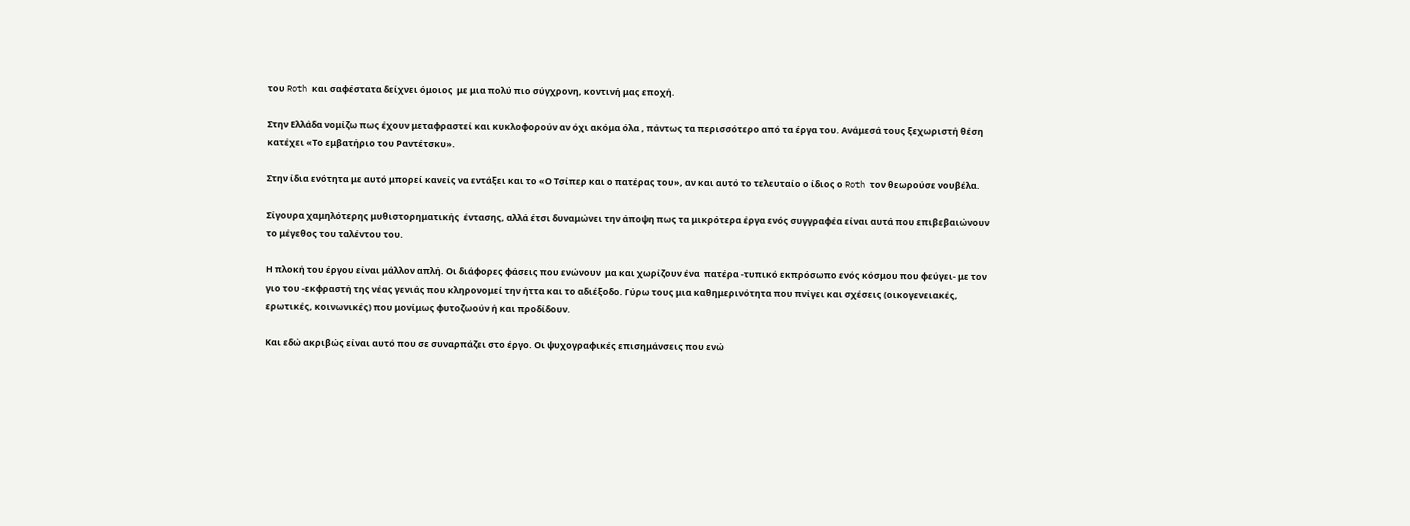του Roth και σαφέστατα δείχνει όμοιος  με μια πολύ πιο σύγχρονη, κοντινή μας εποχή.

Στην Ελλάδα νομίζω πως έχουν μεταφραστεί και κυκλοφορούν αν όχι ακόμα όλα , πάντως τα περισσότερο από τα έργα του. Ανάμεσά τους ξεχωριστή θέση κατέχει «Το εμβατήριο του Ραντέτσκυ».

Στην ίδια ενότητα με αυτό μπορεί κανείς να εντάξει και το «Ο Τσίπερ και ο πατέρας του», αν και αυτό το τελευταίο ο ίδιος ο Roth τον θεωρούσε νουβέλα.

Σίγουρα χαμηλότερης μυθιστορηματικής  έντασης, αλλά έτσι δυναμώνει την άποψη πως τα μικρότερα έργα ενός συγγραφέα είναι αυτά που επιβεβαιώνουν το μέγεθος του ταλέντου του.

Η πλοκή του έργου είναι μάλλον απλή. Οι διάφορες φάσεις που ενώνουν  μα και χωρίζουν ένα  πατέρα -τυπικό εκπρόσωπο ενός κόσμου που φεύγει- με τον γιο του -εκφραστή της νέας γενιάς που κληρονομεί την ήττα και το αδιέξοδο. Γύρω τους μια καθημερινότητα που πνίγει και σχέσεις (οικογενειακές, ερωτικές, κοινωνικές) που μονίμως φυτοζωούν ή και προδίδουν.

Και εδώ ακριβώς είναι αυτό που σε συναρπάζει στο έργο. Οι ψυχογραφικές επισημάνσεις που ενώ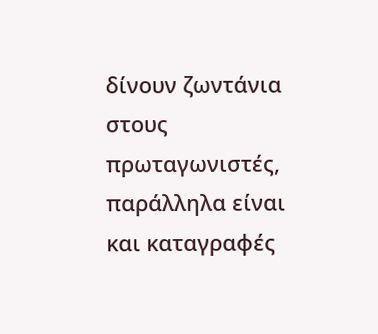δίνουν ζωντάνια στους πρωταγωνιστές, παράλληλα είναι και καταγραφές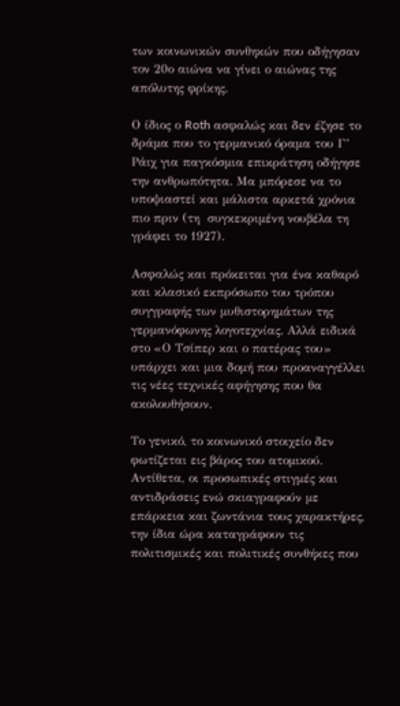των κοινωνικών συνθηκών που οδήγησαν τον 20ο αιώνα να γίνει ο αιώνας της απόλυτης φρίκης.

Ο ίδιος ο Roth ασφαλώς και δεν έζησε το δράμα που το γερμανικό όραμα του Γ’ Ράιχ για παγκόσμια επικράτηση οδήγησε την ανθρωπότητα. Μα μπόρεσε να το υποψιαστεί και μάλιστα αρκετά χρόνια πιο πριν (τη  συγκεκριμένη νουβέλα τη γράφει το 1927).

Ασφαλώς και πρόκειται για ένα καθαρό και κλασικό εκπρόσωπο του τρόπου συγγραφής των μυθιστορημάτων της γερμανόφωνης λογοτεχνίας. Αλλά ειδικά στο «Ο Τσίπερ και ο πατέρας του» υπάρχει και μια δομή που προαναγγέλλει τις νέες τεχνικές αφήγησης που θα ακολουθήσουν.

Το γενικό, το κοινωνικό στοιχείο δεν φωτίζεται εις βάρος του ατομικού. Αντίθετα, οι προσωπικές στιγμές και αντιδράσεις ενώ σκιαγραφούν με επάρκεια και ζωντάνια τους χαρακτήρες, την ίδια ώρα καταγράφουν τις πολιτισμικές και πολιτικές συνθήκες που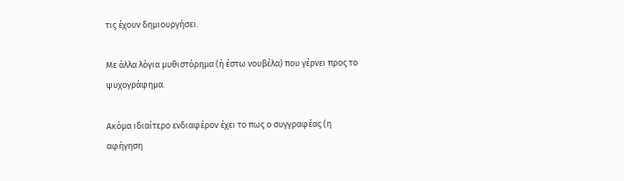τις έχουν δημιουργήσει.

Με άλλα λόγια μυθιστόρημα (ή έστω νουβέλα) που γέρνει προς το ψυχογράφημα.

Ακόμα ιδιαίτερο ενδιαφέρον έχει το πως ο συγγραφέας (η αφήγηση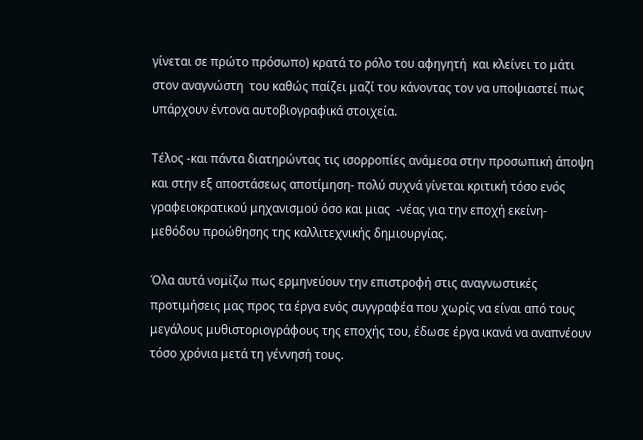γίνεται σε πρώτο πρόσωπο) κρατά το ρόλο του αφηγητή  και κλείνει το μάτι στον αναγνώστη  του καθώς παίζει μαζί του κάνοντας τον να υποψιαστεί πως υπάρχουν έντονα αυτοβιογραφικά στοιχεία.

Τέλος -και πάντα διατηρώντας τις ισορροπίες ανάμεσα στην προσωπική άποψη και στην εξ αποστάσεως αποτίμηση- πολύ συχνά γίνεται κριτική τόσο ενός γραφειοκρατικού μηχανισμού όσο και μιας  -νέας για την εποχή εκείνη- μεθόδου προώθησης της καλλιτεχνικής δημιουργίας.

Όλα αυτά νομίζω πως ερμηνεύουν την επιστροφή στις αναγνωστικές προτιμήσεις μας προς τα έργα ενός συγγραφέα που χωρίς να είναι από τους μεγάλους μυθιστοριογράφους της εποχής του, έδωσε έργα ικανά να αναπνέουν τόσο χρόνια μετά τη γέννησή τους.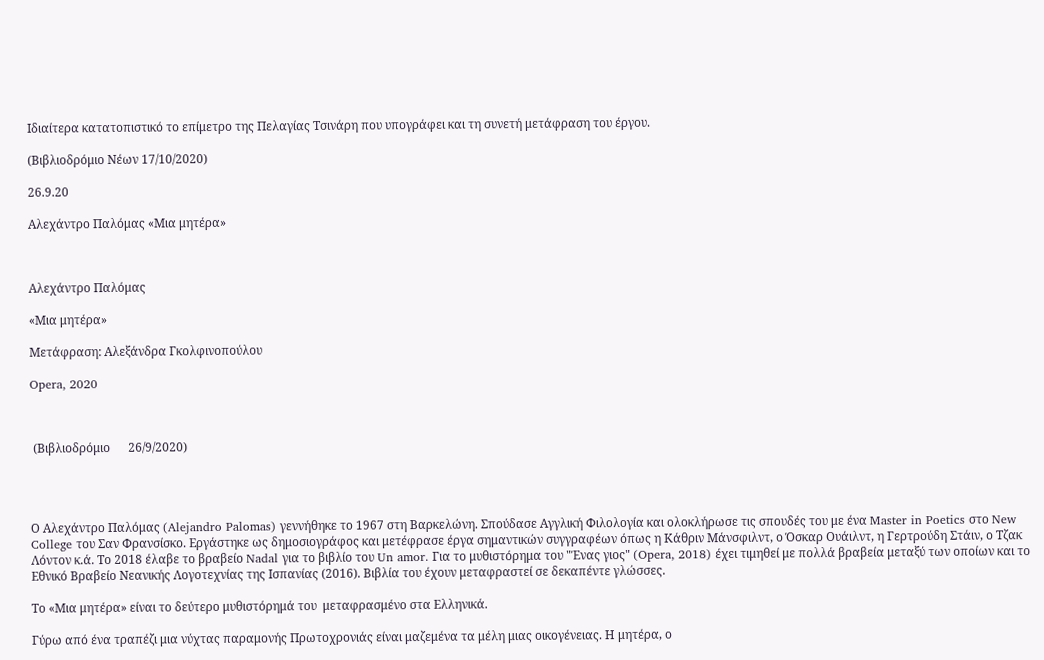Ιδιαίτερα κατατοπιστικό το επίμετρο της Πελαγίας Τσινάρη που υπογράφει και τη συνετή μετάφραση του έργου.

(Βιβλιοδρόμιο Νέων 17/10/2020)

26.9.20

Αλεχάντρο Παλόμας «Μια μητέρα»



Αλεχάντρο Παλόμας

«Μια μητέρα»

Μετάφραση: Αλεξάνδρα Γκολφινοπούλου

Opera, 2020



 (Βιβλιοδρόμιο      26/9/2020)




Ο Αλεχάντρο Παλόμας (Alejandro Palomas) γεννήθηκε το 1967 στη Βαρκελώνη. Σπούδασε Αγγλική Φιλολογία και ολοκλήρωσε τις σπουδές του με ένα Master in Poetics στο New College του Σαν Φρανσίσκο. Εργάστηκε ως δημοσιογράφος και μετέφρασε έργα σημαντικών συγγραφέων όπως η Κάθριν Μάνσφιλντ, ο Όσκαρ Ουάιλντ, η Γερτρούδη Στάιν, ο Τζακ Λόντον κ.ά. Το 2018 έλαβε το βραβείο Nadal για το βιβλίο του Un amor. Για το μυθιστόρημα του "Ένας γιος" (Opera, 2018) έχει τιμηθεί με πολλά βραβεία μεταξύ των οποίων και το Εθνικό Βραβείο Νεανικής Λογοτεχνίας της Ισπανίας (2016). Βιβλία του έχουν μεταφραστεί σε δεκαπέντε γλώσσες.

Το «Μια μητέρα» είναι το δεύτερο μυθιστόρημά του  μεταφρασμένο στα Ελληνικά.

Γύρω από ένα τραπέζι μια νύχτας παραμονής Πρωτοχρονιάς είναι μαζεμένα τα μέλη μιας οικογένειας. Η μητέρα, ο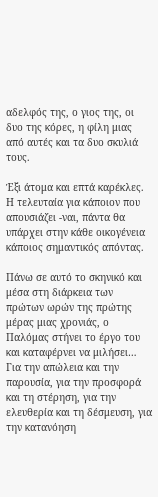αδελφός της, ο γιος της, οι δυο της κόρες, η φίλη μιας από αυτές και τα δυο σκυλιά τους.

Έξι άτομα και επτά καρέκλες. Η τελευταία για κάποιον που απουσιάζει -ναι, πάντα θα υπάρχει στην κάθε οικογένεια κάποιος σημαντικός απόντας.

Πάνω σε αυτό το σκηνικό και μέσα στη διάρκεια των πρώτων ωρών της πρώτης μέρας μιας χρονιάς, ο Παλόμας στήνει το έργο του και καταφέρνει να μιλήσει… Για την απώλεια και την παρουσία, για την προσφορά και τη στέρηση, για την ελευθερία και τη δέσμευση, για την κατανόηση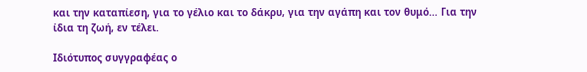και την καταπίεση, για το γέλιο και το δάκρυ, για την αγάπη και τον θυμό… Για την ίδια τη ζωή, εν τέλει.

Ιδιότυπος συγγραφέας ο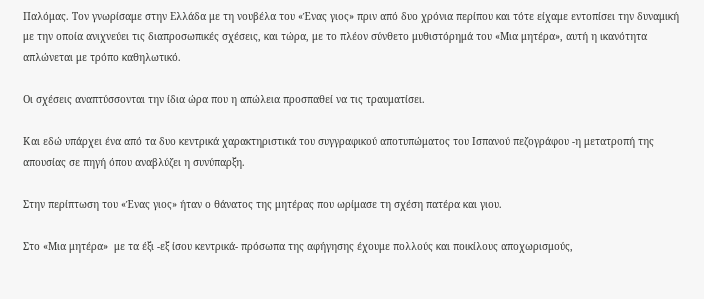Παλόμας. Τον γνωρίσαμε στην Ελλάδα με τη νουβέλα του «Ένας γιος» πριν από δυο χρόνια περίπου και τότε είχαμε εντοπίσει την δυναμική με την οποία ανιχνεύει τις διαπροσωπικές σχέσεις, και τώρα, με το πλέον σύνθετο μυθιστόρημά του «Μια μητέρα», αυτή η ικανότητα απλώνεται με τρόπο καθηλωτικό.

Οι σχέσεις αναπτύσσονται την ίδια ώρα που η απώλεια προσπαθεί να τις τραυματίσει.

Και εδώ υπάρχει ένα από τα δυο κεντρικά χαρακτηριστικά του συγγραφικού αποτυπώματος του Ισπανού πεζογράφου -η μετατροπή της απουσίας σε πηγή όπου αναβλύζει η συνύπαρξη.

Στην περίπτωση του «Ένας γιος» ήταν ο θάνατος της μητέρας που ωρίμασε τη σχέση πατέρα και γιου.

Στο «Μια μητέρα»  με τα έξι -εξ ίσου κεντρικά- πρόσωπα της αφήγησης έχουμε πολλούς και ποικίλους αποχωρισμούς,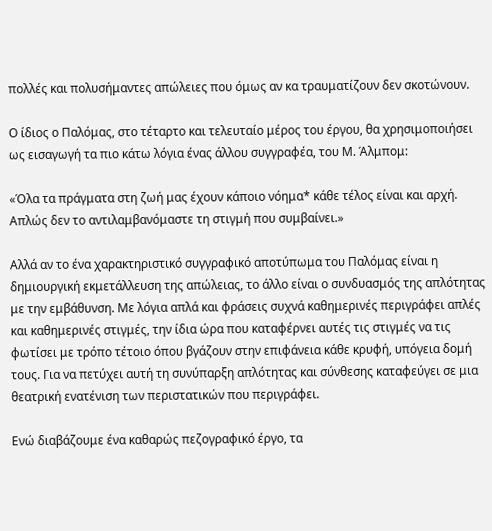πολλές και πολυσήμαντες απώλειες που όμως αν κα τραυματίζουν δεν σκοτώνουν.

Ο ίδιος ο Παλόμας, στο τέταρτο και τελευταίο μέρος του έργου, θα χρησιμοποιήσει ως εισαγωγή τα πιο κάτω λόγια ένας άλλου συγγραφέα, του Μ. Άλμπομ:

«Όλα τα πράγματα στη ζωή μας έχουν κάποιο νόημα* κάθε τέλος είναι και αρχή. Απλώς δεν το αντιλαμβανόμαστε τη στιγμή που συμβαίνει.»

Αλλά αν το ένα χαρακτηριστικό συγγραφικό αποτύπωμα του Παλόμας είναι η δημιουργική εκμετάλλευση της απώλειας, το άλλο είναι ο συνδυασμός της απλότητας με την εμβάθυνση. Με λόγια απλά και φράσεις συχνά καθημερινές περιγράφει απλές και καθημερινές στιγμές, την ίδια ώρα που καταφέρνει αυτές τις στιγμές να τις φωτίσει με τρόπο τέτοιο όπου βγάζουν στην επιφάνεια κάθε κρυφή, υπόγεια δομή τους. Για να πετύχει αυτή τη συνύπαρξη απλότητας και σύνθεσης καταφεύγει σε μια θεατρική ενατένιση των περιστατικών που περιγράφει.

Ενώ διαβάζουμε ένα καθαρώς πεζογραφικό έργο, τα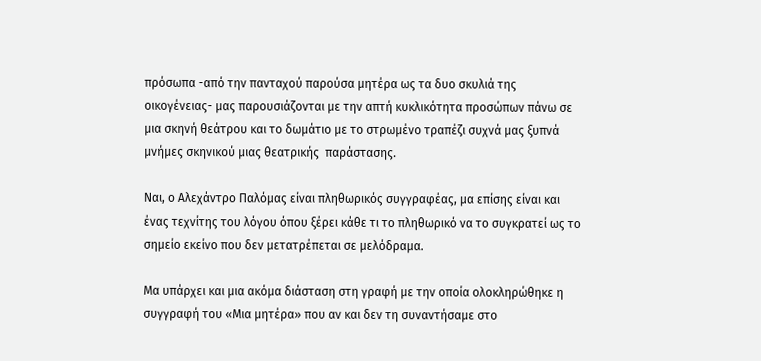πρόσωπα -από την πανταχού παρούσα μητέρα ως τα δυο σκυλιά της οικογένειας- μας παρουσιάζονται με την απτή κυκλικότητα προσώπων πάνω σε μια σκηνή θεάτρου και το δωμάτιο με το στρωμένο τραπέζι συχνά μας ξυπνά μνήμες σκηνικού μιας θεατρικής  παράστασης.

Ναι, ο Αλεχάντρο Παλόμας είναι πληθωρικός συγγραφέας, μα επίσης είναι και ένας τεχνίτης του λόγου όπου ξέρει κάθε τι το πληθωρικό να το συγκρατεί ως το σημείο εκείνο που δεν μετατρέπεται σε μελόδραμα.

Μα υπάρχει και μια ακόμα διάσταση στη γραφή με την οποία ολοκληρώθηκε η συγγραφή του «Μια μητέρα» που αν και δεν τη συναντήσαμε στο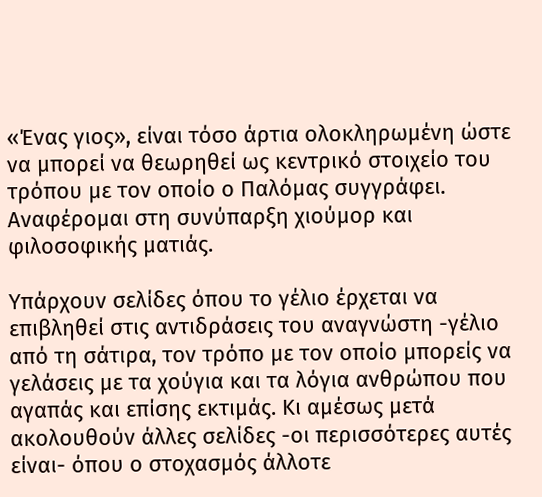«Ένας γιος», είναι τόσο άρτια ολοκληρωμένη ώστε να μπορεί να θεωρηθεί ως κεντρικό στοιχείο του τρόπου με τον οποίο ο Παλόμας συγγράφει. Αναφέρομαι στη συνύπαρξη χιούμορ και φιλοσοφικής ματιάς.

Υπάρχουν σελίδες όπου το γέλιο έρχεται να επιβληθεί στις αντιδράσεις του αναγνώστη -γέλιο από τη σάτιρα, τον τρόπο με τον οποίο μπορείς να γελάσεις με τα χούγια και τα λόγια ανθρώπου που αγαπάς και επίσης εκτιμάς. Κι αμέσως μετά ακολουθούν άλλες σελίδες -οι περισσότερες αυτές είναι- όπου ο στοχασμός άλλοτε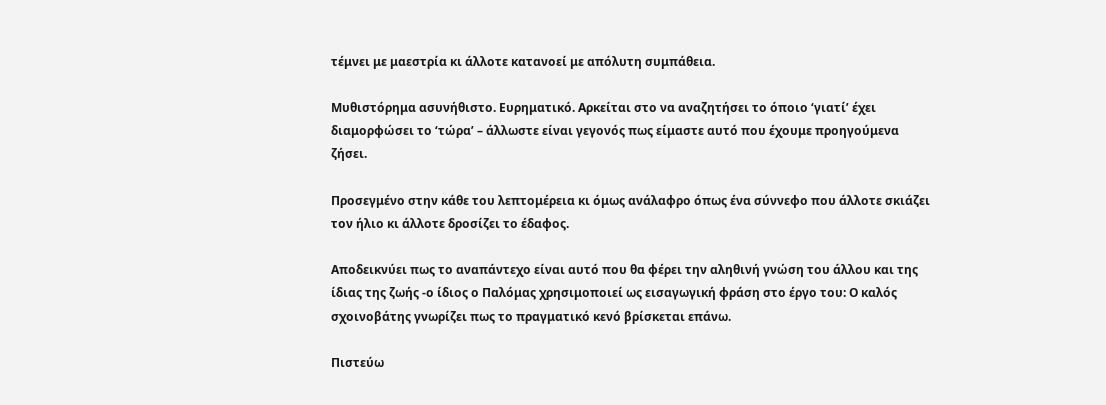τέμνει με μαεστρία κι άλλοτε κατανοεί με απόλυτη συμπάθεια.

Μυθιστόρημα ασυνήθιστο. Ευρηματικό. Αρκείται στο να αναζητήσει το όποιο ‘γιατί’ έχει διαμορφώσει το ‘τώρα’ – άλλωστε είναι γεγονός πως είμαστε αυτό που έχουμε προηγούμενα ζήσει.

Προσεγμένο στην κάθε του λεπτομέρεια κι όμως ανάλαφρο όπως ένα σύννεφο που άλλοτε σκιάζει τον ήλιο κι άλλοτε δροσίζει το έδαφος.

Αποδεικνύει πως το αναπάντεχο είναι αυτό που θα φέρει την αληθινή γνώση του άλλου και της ίδιας της ζωής -ο ίδιος ο Παλόμας χρησιμοποιεί ως εισαγωγική φράση στο έργο του: Ο καλός σχοινοβάτης γνωρίζει πως το πραγματικό κενό βρίσκεται επάνω.

Πιστεύω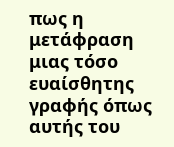πως η μετάφραση μιας τόσο ευαίσθητης γραφής όπως αυτής του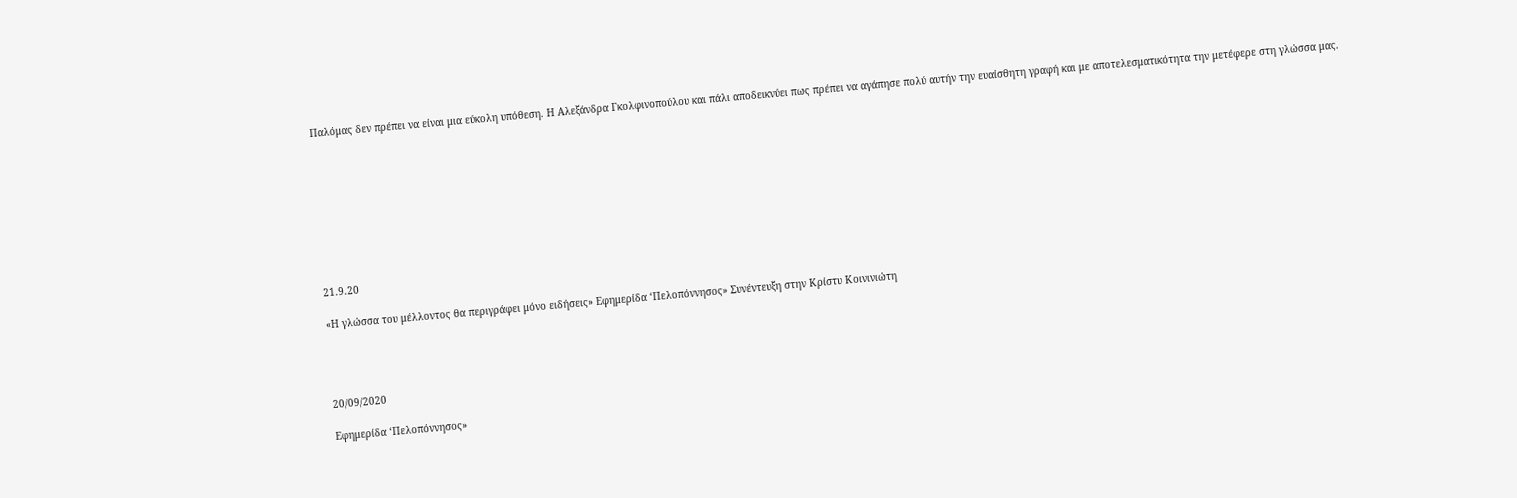Παλόμας δεν πρέπει να είναι μια εύκολη υπόθεση. Η Αλεξάνδρα Γκολφινοπούλου και πάλι αποδεικνύει πως πρέπει να αγάπησε πολύ αυτήν την ευαίσθητη γραφή και με αποτελεσματικότητα την μετέφερε στη γλώσσα μας.









21.9.20

«Η γλώσσα του μέλλοντος θα περιγράφει μόνο ειδήσεις» Εφημερίδα ‘Πελοπόννησος» Συνέντευξη στην Κρίστυ Κοινινιώτη




20/09/2020

Εφημερίδα ‘Πελοπόννησος»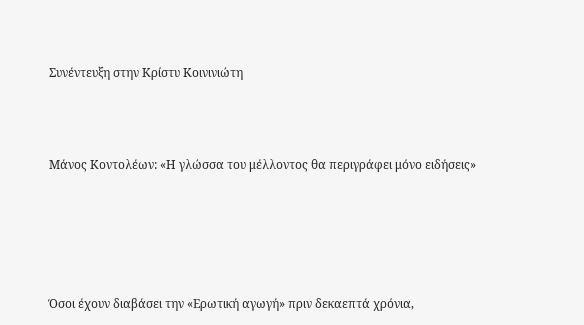Συνέντευξη στην Κρίστυ Κοινινιώτη



Μάνος Κοντολέων: «Η γλώσσα του μέλλοντος θα περιγράφει μόνο ειδήσεις»





Όσοι έχουν διαβάσει την «Ερωτική αγωγή» πριν δεκαεπτά χρόνια,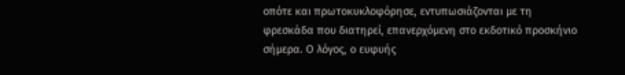οπότε και πρωτοκυκλοφόρησε, εντυπωσιάζονται με τη φρεσκάδα που διατηρεί, επανερχόμενη στο εκδοτικό προσκήνιο σήμερα. Ο λόγος, ο ευφυής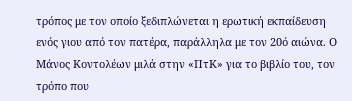τρόπος με τον οποίο ξεδιπλώνεται η ερωτική εκπαίδευση ενός γιου από τον πατέρα, παράλληλα με τον 20ό αιώνα. Ο Μάνος Κοντολέων μιλά στην «ΠτΚ» για το βιβλίο του, τον τρόπο που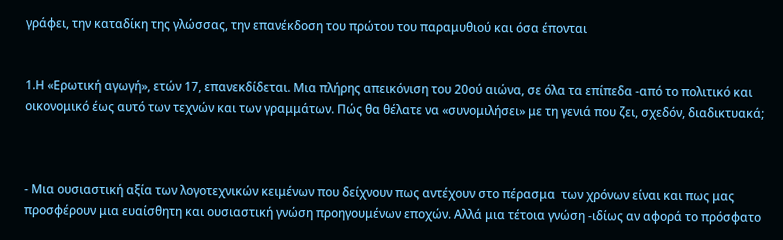γράφει, την καταδίκη της γλώσσας, την επανέκδοση του πρώτου του παραμυθιού και όσα έπονται


1.Η «Ερωτική αγωγή», ετών 17, επανεκδίδεται. Μια πλήρης απεικόνιση του 20ού αιώνα, σε όλα τα επίπεδα -από το πολιτικό και οικονομικό έως αυτό των τεχνών και των γραμμάτων. Πώς θα θέλατε να «συνομιλήσει» με τη γενιά που ζει, σχεδόν, διαδικτυακά;



- Μια ουσιαστική αξία των λογοτεχνικών κειμένων που δείχνουν πως αντέχουν στο πέρασμα  των χρόνων είναι και πως μας προσφέρουν μια ευαίσθητη και ουσιαστική γνώση προηγουμένων εποχών. Αλλά μια τέτοια γνώση -ιδίως αν αφορά το πρόσφατο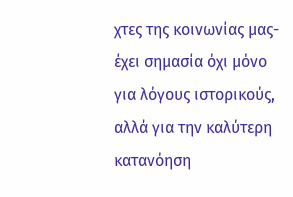χτες της κοινωνίας μας- έχει σημασία όχι μόνο για λόγους ιστορικούς, αλλά για την καλύτερη κατανόηση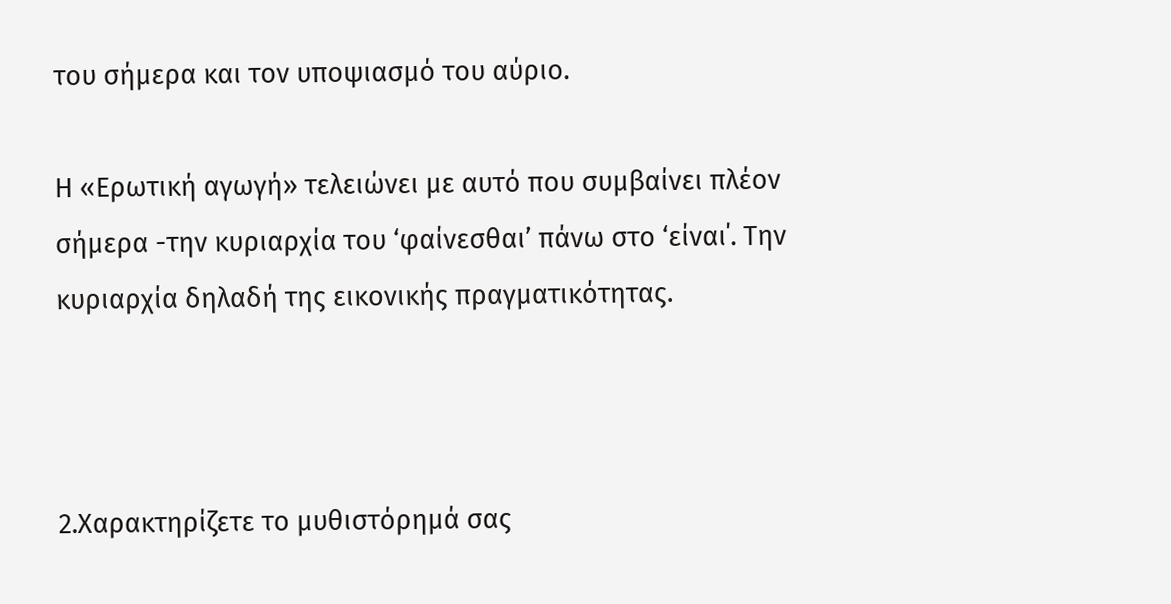του σήμερα και τον υποψιασμό του αύριο.

Η «Ερωτική αγωγή» τελειώνει με αυτό που συμβαίνει πλέον σήμερα -την κυριαρχία του ‘φαίνεσθαι’ πάνω στο ‘είναι΄. Την κυριαρχία δηλαδή της εικονικής πραγματικότητας.



2.Χαρακτηρίζετε το μυθιστόρημά σας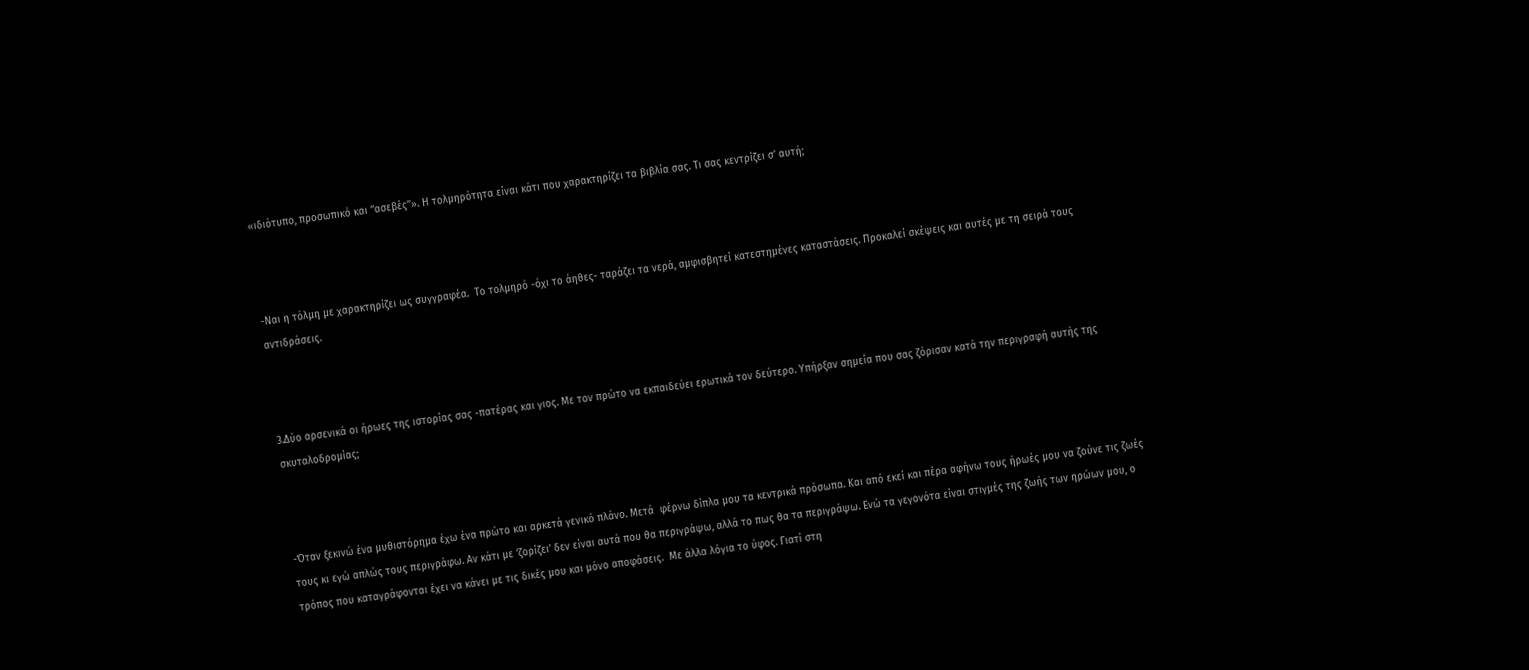«ιδιότυπο, προσωπικό και ‘‘ασεβές’’». Η τολμηρότητα είναι κάτι που χαρακτηρίζει τα βιβλία σας. Τι σας κεντρίζει σ’ αυτή;



-Ναι η τόλμη με χαρακτηρίζει ως συγγραφέα.  Το τολμηρό -όχι το άηθες- ταράζει τα νερά, αμφισβητεί κατεστημένες καταστάσεις. Προκαλεί σκέψεις και αυτές με τη σειρά τους αντιδράσεις.



3.Δύο αρσενικά οι ήρωες της ιστορίας σας -πατέρας και γιος. Με τον πρώτο να εκπαιδεύει ερωτικά τον δεύτερο. Υπήρξαν σημεία που σας ζόρισαν κατά την περιγραφή αυτής της σκυταλοδρομίας;



-Όταν ξεκινώ ένα μυθιστόρημα έχω ένα πρώτο και αρκετά γενικό πλάνο. Μετά  φέρνω δίπλα μου τα κεντρικά πρόσωπα. Και από εκεί και πέρα αφήνω τους ήρωές μου να ζούνε τις ζωές τους κι εγώ απλώς τους περιγράφω. Αν κάτι με ‘ζορίζει’ δεν είναι αυτά που θα περιγράψω, αλλά το πως θα τα περιγράψω. Ενώ τα γεγονότα είναι στιγμές της ζωής των ηρώων μου, ο τρόπος που καταγράφονται έχει να κάνει με τις δικές μου και μόνο αποφάσεις.  Με άλλα λόγια το ύφος. Γιατί στη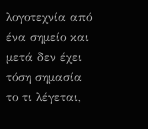λογοτεχνία από ένα σημείο και μετά δεν έχει τόση σημασία το τι λέγεται,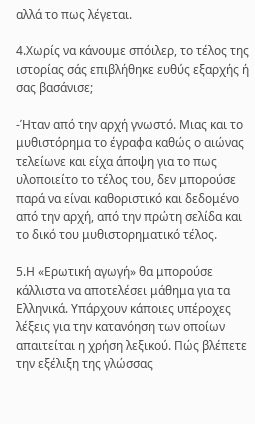αλλά το πως λέγεται.

4.Χωρίς να κάνουμε σπόιλερ, το τέλος της ιστορίας σάς επιβλήθηκε ευθύς εξαρχής ή σας βασάνισε;

-Ήταν από την αρχή γνωστό. Μιας και το μυθιστόρημα το έγραφα καθώς ο αιώνας τελείωνε και είχα άποψη για το πως υλοποιείτο το τέλος του, δεν μπορούσε παρά να είναι καθοριστικό και δεδομένο από την αρχή, από την πρώτη σελίδα και το δικό του μυθιστορηματικό τέλος.

5.Η «Ερωτική αγωγή» θα μπορούσε κάλλιστα να αποτελέσει μάθημα για τα Ελληνικά. Υπάρχουν κάποιες υπέροχες λέξεις για την κατανόηση των οποίων απαιτείται η χρήση λεξικού. Πώς βλέπετε την εξέλιξη της γλώσσας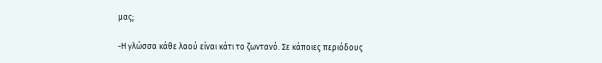μας;

-Η γλώσσα κάθε λαού είναι κάτι το ζωντανό. Σε κάποιες περιόδους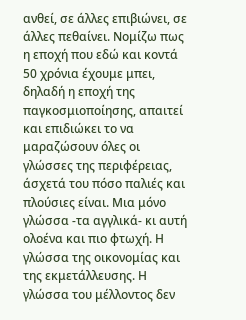ανθεί, σε άλλες επιβιώνει, σε άλλες πεθαίνει. Νομίζω πως η εποχή που εδώ και κοντά 50 χρόνια έχουμε μπει, δηλαδή η εποχή της παγκοσμιοποίησης, απαιτεί και επιδιώκει το να μαραζώσουν όλες οι γλώσσες της περιφέρειας, άσχετά του πόσο παλιές και πλούσιες είναι. Μια μόνο γλώσσα -τα αγγλικά- κι αυτή ολοένα και πιο φτωχή. Η γλώσσα της οικονομίας και της εκμετάλλευσης. Η γλώσσα του μέλλοντος δεν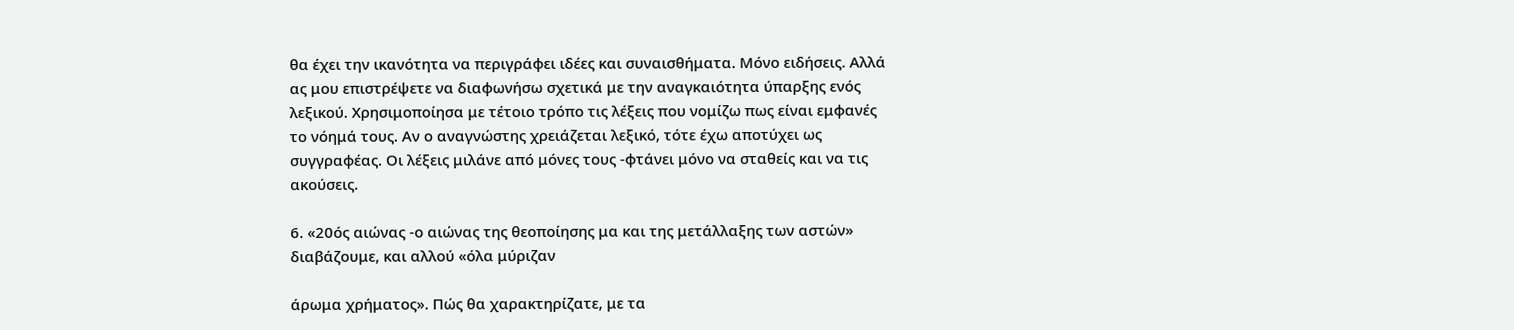θα έχει την ικανότητα να περιγράφει ιδέες και συναισθήματα. Μόνο ειδήσεις. Αλλά ας μου επιστρέψετε να διαφωνήσω σχετικά με την αναγκαιότητα ύπαρξης ενός λεξικού. Χρησιμοποίησα με τέτοιο τρόπο τις λέξεις που νομίζω πως είναι εμφανές το νόημά τους. Αν ο αναγνώστης χρειάζεται λεξικό, τότε έχω αποτύχει ως συγγραφέας. Οι λέξεις μιλάνε από μόνες τους -φτάνει μόνο να σταθείς και να τις ακούσεις.

6. «20ός αιώνας -ο αιώνας της θεοποίησης μα και της μετάλλαξης των αστών» διαβάζουμε, και αλλού «όλα μύριζαν

άρωμα χρήματος». Πώς θα χαρακτηρίζατε, με τα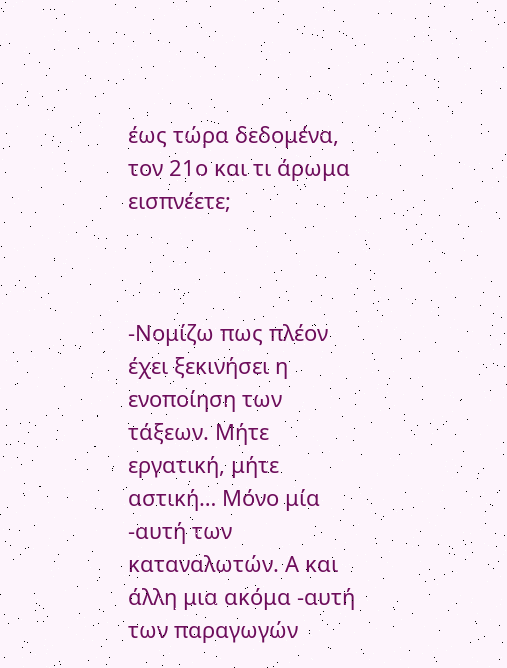έως τώρα δεδομένα, τον 21ο και τι άρωμα εισπνέετε;



-Νομίζω πως πλέον έχει ξεκινήσει η ενοποίηση των τάξεων. Μήτε εργατική, μήτε αστική… Μόνο μία -αυτή των καταναλωτών. Α και άλλη μια ακόμα -αυτή των παραγωγών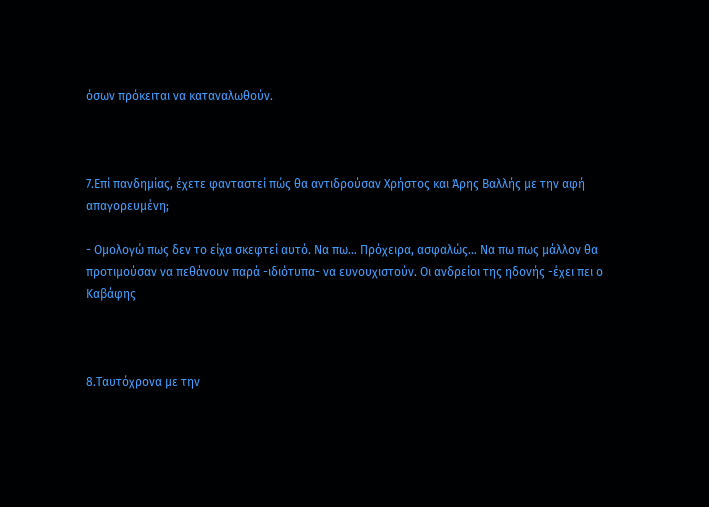όσων πρόκειται να καταναλωθούν.



7.Επί πανδημίας, έχετε φανταστεί πώς θα αντιδρούσαν Χρήστος και Άρης Βαλλής με την αφή απαγορευμένη;

- Ομολογώ πως δεν το είχα σκεφτεί αυτό. Να πω… Πρόχειρα, ασφαλώς… Να πω πως μάλλον θα προτιμούσαν να πεθάνουν παρά -ιδιότυπα- να ευνουχιστούν. Οι ανδρείοι της ηδονής -έχει πει ο Καβάφης



8.Ταυτόχρονα με την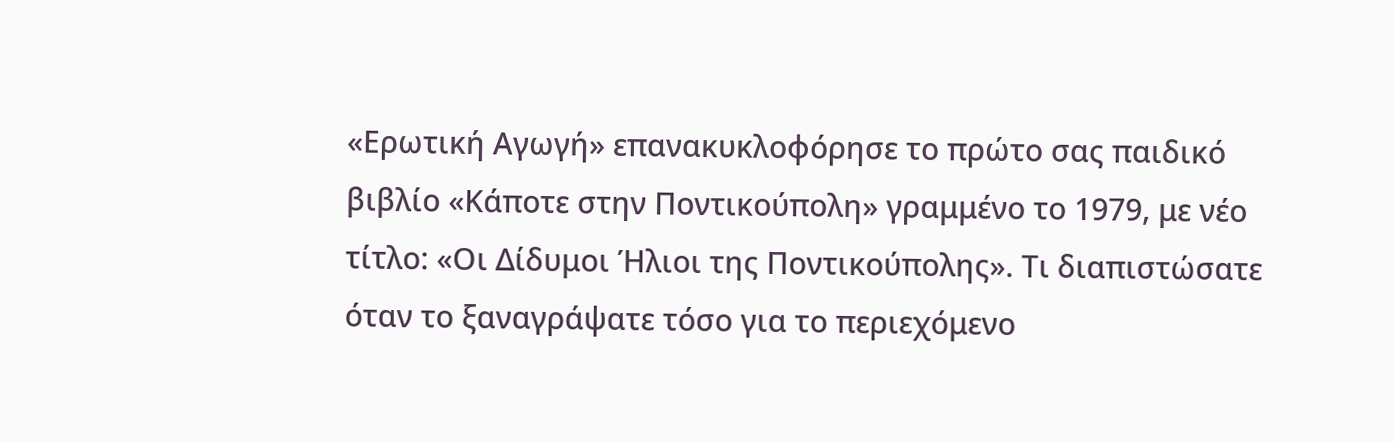«Ερωτική Αγωγή» επανακυκλοφόρησε το πρώτο σας παιδικό βιβλίο «Κάποτε στην Ποντικούπολη» γραμμένο το 1979, με νέο τίτλο: «Οι Δίδυμοι Ήλιοι της Ποντικούπολης». Τι διαπιστώσατε όταν το ξαναγράψατε τόσο για το περιεχόμενο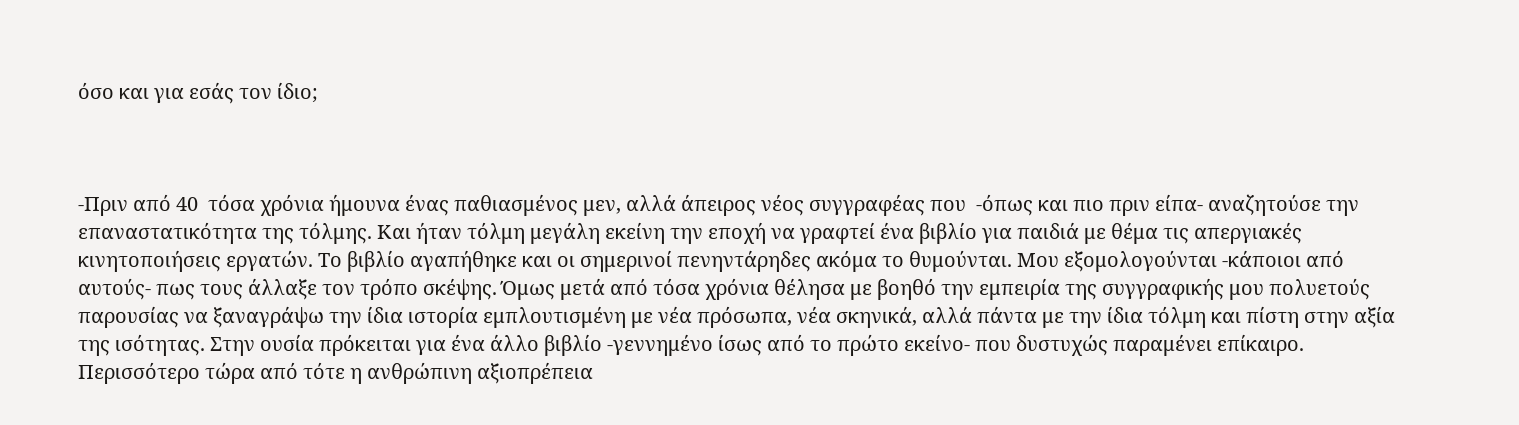όσο και για εσάς τον ίδιο;



-Πριν από 40  τόσα χρόνια ήμουνα ένας παθιασμένος μεν, αλλά άπειρος νέος συγγραφέας που  -όπως και πιο πριν είπα- αναζητούσε την επαναστατικότητα της τόλμης. Και ήταν τόλμη μεγάλη εκείνη την εποχή να γραφτεί ένα βιβλίο για παιδιά με θέμα τις απεργιακές κινητοποιήσεις εργατών. Το βιβλίο αγαπήθηκε και οι σημερινοί πενηντάρηδες ακόμα το θυμούνται. Μου εξομολογούνται -κάποιοι από αυτούς- πως τους άλλαξε τον τρόπο σκέψης. Όμως μετά από τόσα χρόνια θέλησα με βοηθό την εμπειρία της συγγραφικής μου πολυετούς παρουσίας να ξαναγράψω την ίδια ιστορία εμπλουτισμένη με νέα πρόσωπα, νέα σκηνικά, αλλά πάντα με την ίδια τόλμη και πίστη στην αξία της ισότητας. Στην ουσία πρόκειται για ένα άλλο βιβλίο -γεννημένο ίσως από το πρώτο εκείνο- που δυστυχώς παραμένει επίκαιρο. Περισσότερο τώρα από τότε η ανθρώπινη αξιοπρέπεια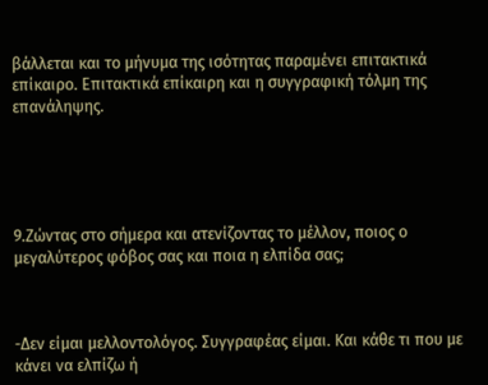βάλλεται και το μήνυμα της ισότητας παραμένει επιτακτικά επίκαιρο. Επιτακτικά επίκαιρη και η συγγραφική τόλμη της επανάληψης.





9.Ζώντας στο σήμερα και ατενίζοντας το μέλλον, ποιος ο μεγαλύτερος φόβος σας και ποια η ελπίδα σας;



-Δεν είμαι μελλοντολόγος. Συγγραφέας είμαι. Και κάθε τι που με κάνει να ελπίζω ή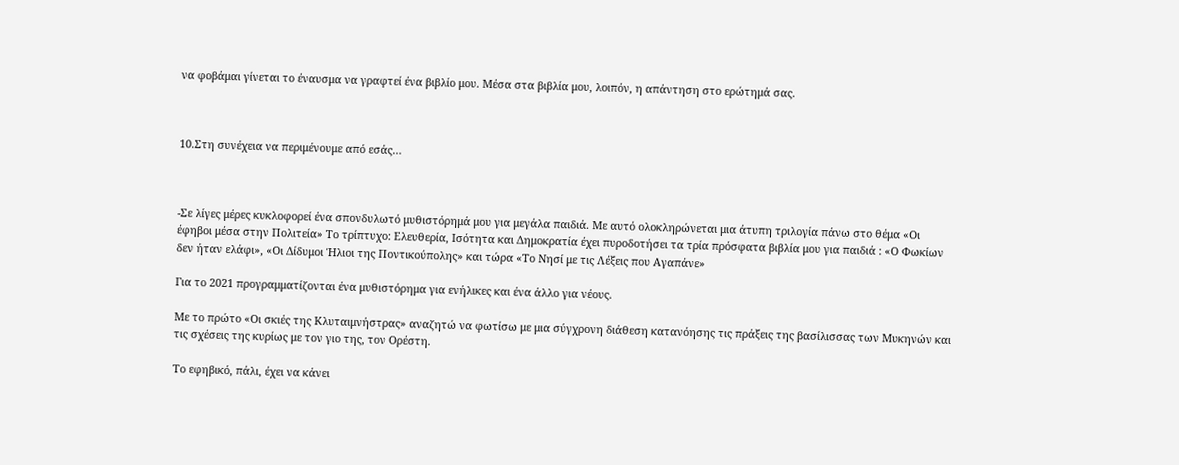να φοβάμαι γίνεται το έναυσμα να γραφτεί ένα βιβλίο μου. Μέσα στα βιβλία μου, λοιπόν, η απάντηση στο ερώτημά σας.



10.Στη συνέχεια να περιμένουμε από εσάς…



-Σε λίγες μέρες κυκλοφορεί ένα σπονδυλωτό μυθιστόρημά μου για μεγάλα παιδιά. Με αυτό ολοκληρώνεται μια άτυπη τριλογία πάνω στο θέμα «Οι έφηβοι μέσα στην Πολιτεία» Το τρίπτυχο: Ελευθερία, Ισότητα και Δημοκρατία έχει πυροδοτήσει τα τρία πρόσφατα βιβλία μου για παιδιά : «Ο Φωκίων δεν ήταν ελάφι», «Οι Δίδυμοι Ήλιοι της Ποντικούπολης» και τώρα «Το Νησί με τις Λέξεις που Αγαπάνε»

Για το 2021 προγραμματίζονται ένα μυθιστόρημα για ενήλικες και ένα άλλο για νέους.

Με το πρώτο «Οι σκιές της Κλυταιμνήστρας» αναζητώ να φωτίσω με μια σύγχρονη διάθεση κατανόησης τις πράξεις της βασίλισσας των Μυκηνών και τις σχέσεις της κυρίως με τον γιο της, τον Ορέστη.

Το εφηβικό, πάλι, έχει να κάνει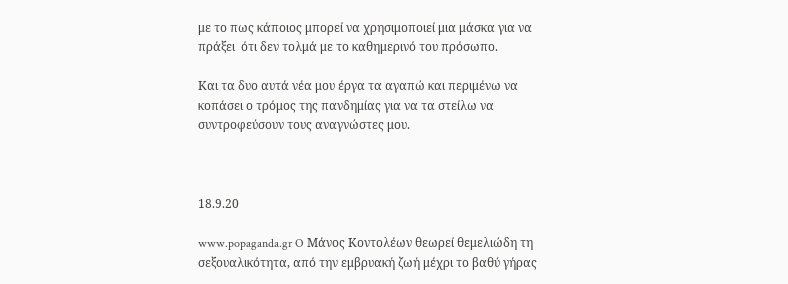με το πως κάποιος μπορεί να χρησιμοποιεί μια μάσκα για να πράξει  ότι δεν τολμά με το καθημερινό του πρόσωπο.

Και τα δυο αυτά νέα μου έργα τα αγαπώ και περιμένω να κοπάσει ο τρόμος της πανδημίας για να τα στείλω να συντροφεύσουν τους αναγνώστες μου.



18.9.20

www.popaganda.gr O Μάνος Κοντολέων θεωρεί θεμελιώδη τη σεξουαλικότητα, από την εμβρυακή ζωή μέχρι το βαθύ γήρας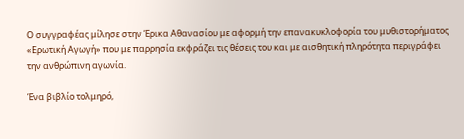Ο συγγραφέας μίλησε στην Έρικα Αθανασίου με αφορμή την επανακυκλοφορία του μυθιστορήματος «Ερωτική Αγωγή» που με παρρησία εκφράζει τις θέσεις του και με αισθητική πληρότητα περιγράφει την ανθρώπινη αγωνία.

Ένα βιβλίο τολμηρό,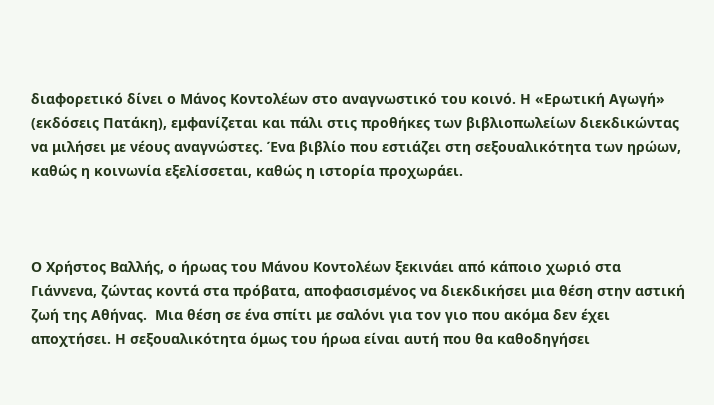διαφορετικό δίνει ο Μάνος Κοντολέων στο αναγνωστικό του κοινό. Η «Ερωτική Αγωγή» (εκδόσεις Πατάκη), εμφανίζεται και πάλι στις προθήκες των βιβλιοπωλείων διεκδικώντας να μιλήσει με νέους αναγνώστες. Ένα βιβλίο που εστιάζει στη σεξουαλικότητα των ηρώων, καθώς η κοινωνία εξελίσσεται, καθώς η ιστορία προχωράει.



Ο Χρήστος Βαλλής, ο ήρωας του Μάνου Κοντολέων ξεκινάει από κάποιο χωριό στα Γιάννενα, ζώντας κοντά στα πρόβατα, αποφασισμένος να διεκδικήσει μια θέση στην αστική ζωή της Αθήνας.  Μια θέση σε ένα σπίτι με σαλόνι για τον γιο που ακόμα δεν έχει αποχτήσει. Η σεξουαλικότητα όμως του ήρωα είναι αυτή που θα καθοδηγήσει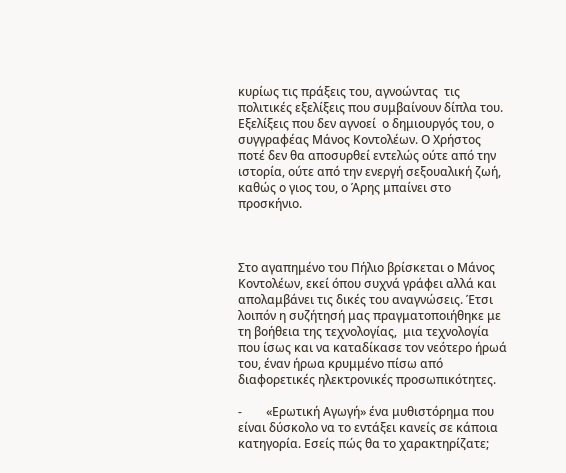κυρίως τις πράξεις του, αγνοώντας  τις πολιτικές εξελίξεις που συμβαίνουν δίπλα του. Εξελίξεις που δεν αγνοεί  ο δημιουργός του, ο συγγραφέας Μάνος Κοντολέων. Ο Χρήστος ποτέ δεν θα αποσυρθεί εντελώς ούτε από την ιστορία, ούτε από την ενεργή σεξουαλική ζωή, καθώς ο γιος του, ο Άρης μπαίνει στο προσκήνιο.



Στο αγαπημένο του Πήλιο βρίσκεται ο Μάνος Κοντολέων, εκεί όπου συχνά γράφει αλλά και απολαμβάνει τις δικές του αναγνώσεις. Έτσι λοιπόν η συζήτησή μας πραγματοποιήθηκε με τη βοήθεια της τεχνολογίας,  μια τεχνολογία που ίσως και να καταδίκασε τον νεότερο ήρωά του, έναν ήρωα κρυμμένο πίσω από διαφορετικές ηλεκτρονικές προσωπικότητες.

-        «Ερωτική Αγωγή» ένα μυθιστόρημα που είναι δύσκολο να το εντάξει κανείς σε κάποια κατηγορία. Εσείς πώς θα το χαρακτηρίζατε;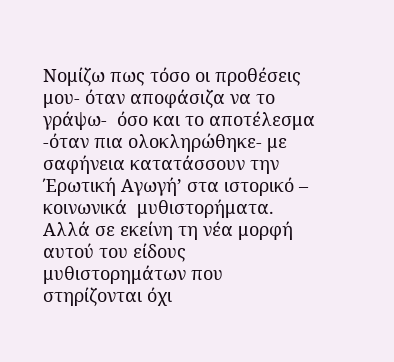Νομίζω πως τόσο οι προθέσεις μου- όταν αποφάσιζα να το γράψω-  όσο και το αποτέλεσμα -όταν πια ολοκληρώθηκε- με σαφήνεια κατατάσσουν την Έρωτική Αγωγή’ στα ιστορικό – κοινωνικά  μυθιστορήματα. Αλλά σε εκείνη τη νέα μορφή αυτού του είδους μυθιστορημάτων που στηρίζονται όχι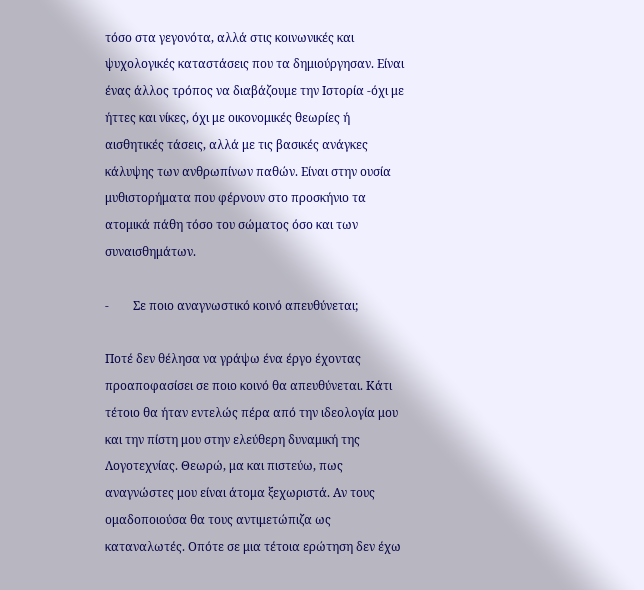τόσο στα γεγονότα, αλλά στις κοινωνικές και ψυχολογικές καταστάσεις που τα δημιούργησαν. Είναι ένας άλλος τρόπος να διαβάζουμε την Ιστορία -όχι με ήττες και νίκες, όχι με οικονομικές θεωρίες ή αισθητικές τάσεις, αλλά με τις βασικές ανάγκες κάλυψης των ανθρωπίνων παθών. Είναι στην ουσία μυθιστορήματα που φέρνουν στο προσκήνιο τα ατομικά πάθη τόσο του σώματος όσο και των συναισθημάτων.

-        Σε ποιο αναγνωστικό κοινό απευθύνεται;

Ποτέ δεν θέλησα να γράψω ένα έργο έχοντας προαποφασίσει σε ποιο κοινό θα απευθύνεται. Κάτι τέτοιο θα ήταν εντελώς πέρα από την ιδεολογία μου και την πίστη μου στην ελεύθερη δυναμική της Λογοτεχνίας. Θεωρώ, μα και πιστεύω, πως αναγνώστες μου είναι άτομα ξεχωριστά. Αν τους ομαδοποιούσα θα τους αντιμετώπιζα ως καταναλωτές. Οπότε σε μια τέτοια ερώτηση δεν έχω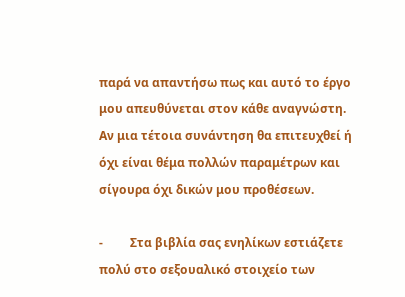παρά να απαντήσω πως και αυτό το έργο μου απευθύνεται στον κάθε αναγνώστη. Αν μια τέτοια συνάντηση θα επιτευχθεί ή όχι είναι θέμα πολλών παραμέτρων και σίγουρα όχι δικών μου προθέσεων.

-         Στα βιβλία σας ενηλίκων εστιάζετε πολύ στο σεξουαλικό στοιχείο των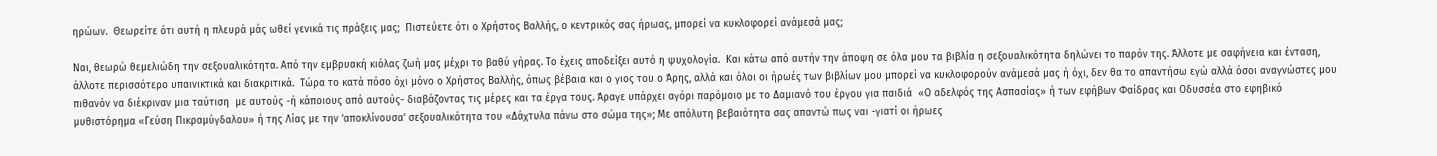ηρώων.  Θεωρείτε ότι αυτή η πλευρά μάς ωθεί γενικά τις πράξεις μας;  Πιστεύετε ότι ο Χρήστος Βαλλής, ο κεντρικός σας ήρωας, μπορεί να κυκλοφορεί ανάμεσά μας;

Ναι, θεωρώ θεμελιώδη την σεξουαλικότητα. Από την εμβρυακή κιόλας ζωή μας μέχρι το βαθύ γήρας. Το έχεις αποδείξει αυτό η ψυχολογία.  Και κάτω από αυτήν την άποψη σε όλα μου τα βιβλία η σεξουαλικότητα δηλώνει το παρόν της. Άλλοτε με σαφήνεια και ένταση, άλλοτε περισσότερο υπαινικτικά και διακριτικά.  Τώρα το κατά πόσο όχι μόνο ο Χρήστος Βαλλής, όπως βέβαια και ο γιος του ο Άρης, αλλά και όλοι οι ήρωές των βιβλίων μου μπορεί να κυκλοφορούν ανάμεσά μας ή όχι, δεν θα το απαντήσω εγώ αλλά όσοι αναγνώστες μου πιθανόν να διέκριναν μια ταύτιση  με αυτούς -ή κάποιους από αυτούς- διαβάζοντας τις μέρες και τα έργα τους. Άραγε υπάρχει αγόρι παρόμοιο με το Δαμιανό του έργου για παιδιά  «Ο αδελφός της Ασπασίας» ή των εφήβων Φαίδρας και Οδυσσέα στο εφηβικό μυθιστόρημα «Γεύση Πικραμύγδαλου» ή της Λίας με την ‘αποκλίνουσα’ σεξουαλικότητα του «Δάχτυλα πάνω στο σώμα της»; Με απόλυτη βεβαιότητα σας απαντώ πως ναι -γιατί οι ήρωες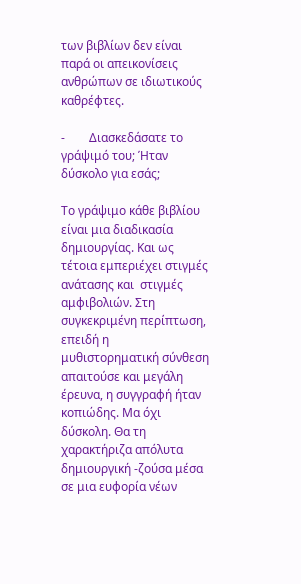των βιβλίων δεν είναι παρά οι απεικονίσεις ανθρώπων σε ιδιωτικούς καθρέφτες.

-        Διασκεδάσατε το γράψιμό του; Ήταν δύσκολο για εσάς;

Το γράψιμο κάθε βιβλίου είναι μια διαδικασία δημιουργίας. Και ως τέτοια εμπεριέχει στιγμές ανάτασης και  στιγμές αμφιβολιών. Στη συγκεκριμένη περίπτωση, επειδή η μυθιστορηματική σύνθεση απαιτούσε και μεγάλη έρευνα, η συγγραφή ήταν κοπιώδης. Μα όχι δύσκολη. Θα τη χαρακτήριζα απόλυτα δημιουργική -ζούσα μέσα σε μια ευφορία νέων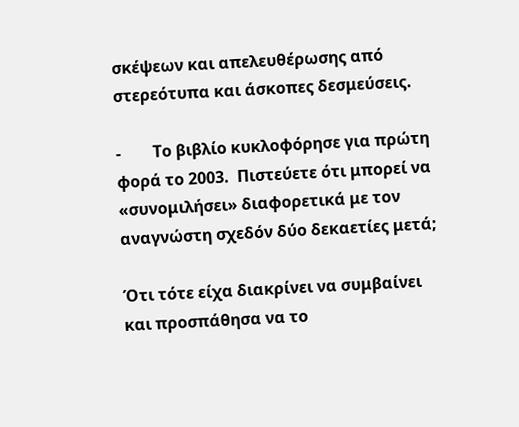σκέψεων και απελευθέρωσης από στερεότυπα και άσκοπες δεσμεύσεις.

-        Το βιβλίο κυκλοφόρησε για πρώτη φορά το 2003.  Πιστεύετε ότι μπορεί να «συνομιλήσει» διαφορετικά με τον αναγνώστη σχεδόν δύο δεκαετίες μετά;

Ότι τότε είχα διακρίνει να συμβαίνει και προσπάθησα να το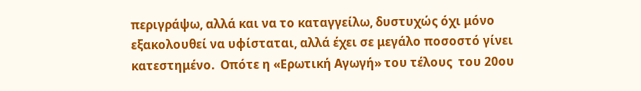περιγράψω, αλλά και να το καταγγείλω, δυστυχώς όχι μόνο εξακολουθεί να υφίσταται, αλλά έχει σε μεγάλο ποσοστό γίνει κατεστημένο.  Οπότε η «Ερωτική Αγωγή» του τέλους  του 20ου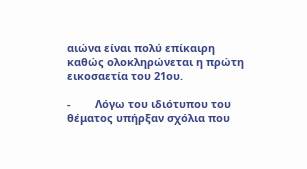αιώνα είναι πολύ επίκαιρη καθώς ολοκληρώνεται η πρώτη εικοσαετία του 21ου.

-        Λόγω του ιδιότυπου του θέματος υπήρξαν σχόλια που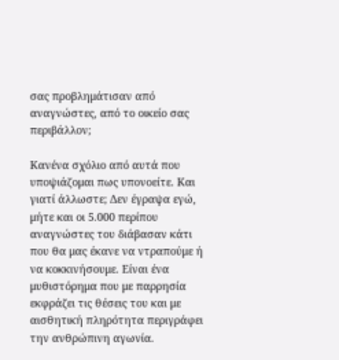σας προβλημάτισαν από αναγνώστες, από το οικείο σας περιβάλλον;

Κανένα σχόλιο από αυτά που υποψιάζομαι πως υπονοείτε. Και γιατί άλλωστε; Δεν έγραψα εγώ, μήτε και οι 5.000 περίπου αναγνώστες του διάβασαν κάτι που θα μας έκανε να ντραπούμε ή να κοκκινήσουμε. Είναι ένα μυθιστόρημα που με παρρησία εκφράζει τις θέσεις του και με αισθητική πληρότητα περιγράφει την ανθρώπινη αγωνία.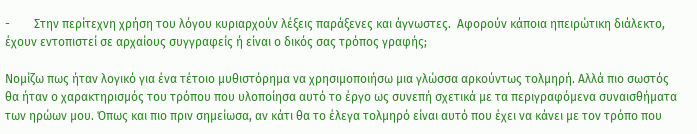-        Στην περίτεχνη χρήση του λόγου κυριαρχούν λέξεις παράξενες και άγνωστες.  Αφορούν κάποια ηπειρώτικη διάλεκτο, έχουν εντοπιστεί σε αρχαίους συγγραφείς ή είναι ο δικός σας τρόπος γραφής;

Νομίζω πως ήταν λογικό για ένα τέτοιο μυθιστόρημα να χρησιμοποιήσω μια γλώσσα αρκούντως τολμηρή. Αλλά πιο σωστός θα ήταν ο χαρακτηρισμός του τρόπου που υλοποίησα αυτό το έργο ως συνεπή σχετικά με τα περιγραφόμενα συναισθήματα των ηρώων μου. Όπως και πιο πριν σημείωσα, αν κάτι θα το έλεγα τολμηρό είναι αυτό που έχει να κάνει με τον τρόπο που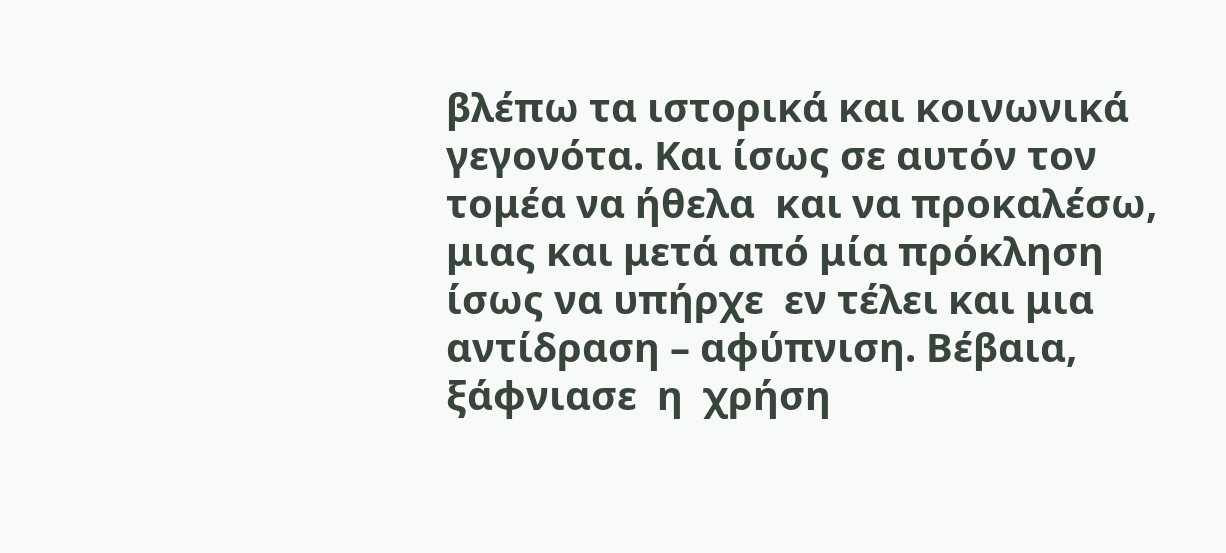βλέπω τα ιστορικά και κοινωνικά γεγονότα. Και ίσως σε αυτόν τον τομέα να ήθελα  και να προκαλέσω, μιας και μετά από μία πρόκληση ίσως να υπήρχε  εν τέλει και μια αντίδραση – αφύπνιση. Βέβαια, ξάφνιασε  η  χρήση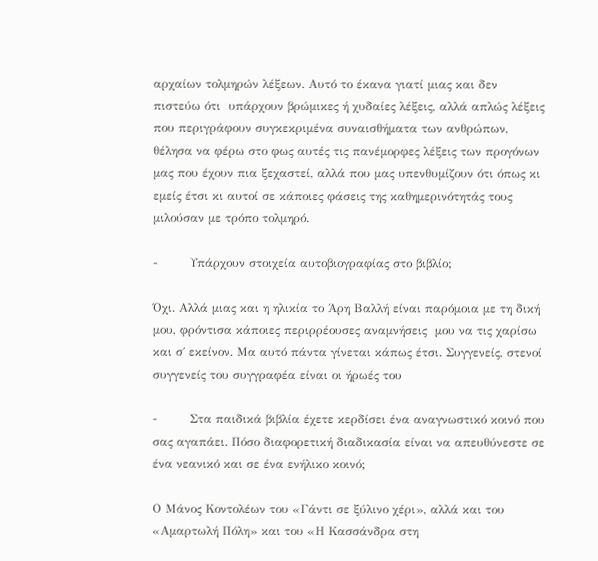αρχαίων τολμηρών λέξεων. Αυτό το έκανα γιατί μιας και δεν πιστεύω ότι  υπάρχουν βρώμικες ή χυδαίες λέξεις, αλλά απλώς λέξεις που περιγράφουν συγκεκριμένα συναισθήματα των ανθρώπων, θέλησα να φέρω στο φως αυτές τις πανέμορφες λέξεις των προγόνων μας που έχουν πια ξεχαστεί, αλλά που μας υπενθυμίζουν ότι όπως κι εμείς έτσι κι αυτοί σε κάποιες φάσεις της καθημερινότητάς τους μιλούσαν με τρόπο τολμηρό.

-        Υπάρχουν στοιχεία αυτοβιογραφίας στο βιβλίο;

Όχι. Αλλά μιας και η ηλικία το Άρη Βαλλή είναι παρόμοια με τη δική μου, φρόντισα κάποιες περιρρέουσες αναμνήσεις  μου να τις χαρίσω και σ΄ εκείνον. Μα αυτό πάντα γίνεται κάπως έτσι. Συγγενείς, στενοί συγγενείς του συγγραφέα είναι οι ήρωές του

-        Στα παιδικά βιβλία έχετε κερδίσει ένα αναγνωστικό κοινό που σας αγαπάει. Πόσο διαφορετική διαδικασία είναι να απευθύνεστε σε ένα νεανικό και σε ένα ενήλικο κοινό;

Ο Μάνος Κοντολέων του «Γάντι σε ξύλινο χέρι», αλλά και του «Αμαρτωλή Πόλη» και του «Η Κασσάνδρα στη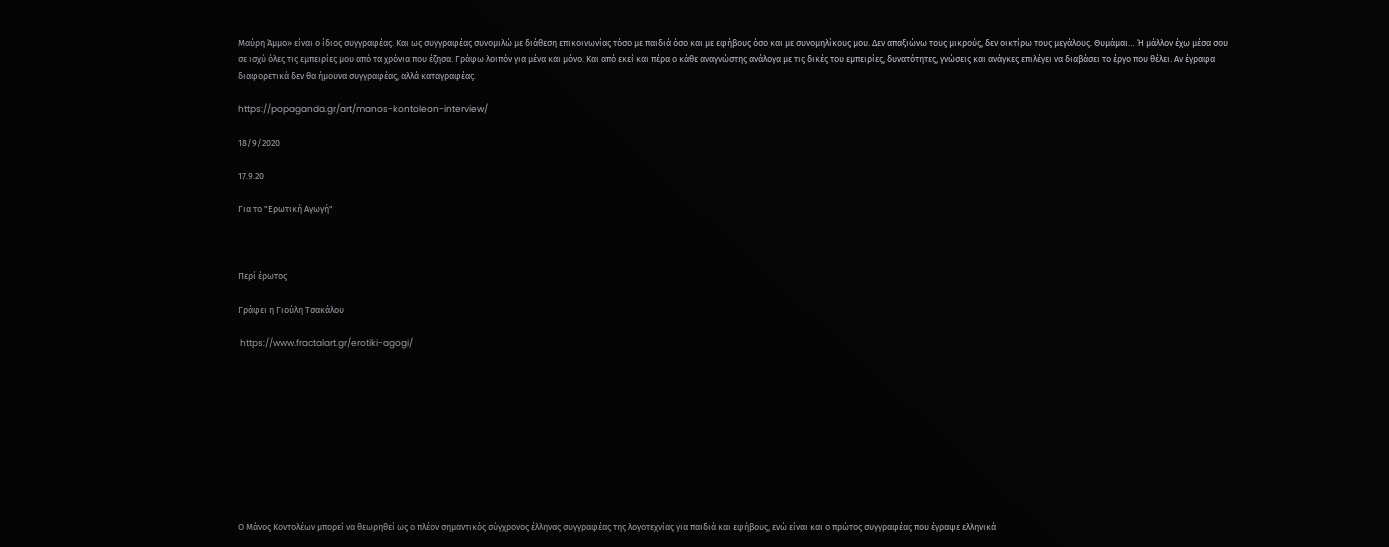Μαύρη Άμμο» είναι ο ίδιος συγγραφέας. Και ως συγγραφέας συνομιλώ με διάθεση επικοινωνίας τόσο με παιδιά όσο και με εφήβους όσο και με συνομηλίκους μου. Δεν απαξιώνω τους μικρούς, δεν οικτίρω τους μεγάλους. Θυμάμαι… Ή μάλλον έχω μέσα σου σε ισχύ όλες τις εμπειρίες μου από τα χρόνια που έζησα. Γράφω λοιπόν για μένα και μόνο. Και από εκεί και πέρα ο κάθε αναγνώστης ανάλογα με τις δικές του εμπειρίες, δυνατότητες, γνώσεις και ανάγκες επιλέγει να διαβάσει το έργο που θέλει. Αν έγραφα διαφορετικά δεν θα ήμουνα συγγραφέας, αλλά καταγραφέας.

https://popaganda.gr/art/manos-kontoleon-interview/

18/9/2020

17.9.20

Για το "Ερωτική Αγωγή"



Περί έρωτος

Γράφει η Γιούλη Τσακάλου

 https://www.fractalart.gr/erotiki-agogi/










Ο Μάνος Κοντολέων μπορεί να θεωρηθεί ως ο πλέον σημαντικός σύγχρονος έλληνας συγγραφέας της λογοτεχνίας για παιδιά και εφήβους, ενώ είναι και ο πρώτος συγγραφέας που έγραψε ελληνικά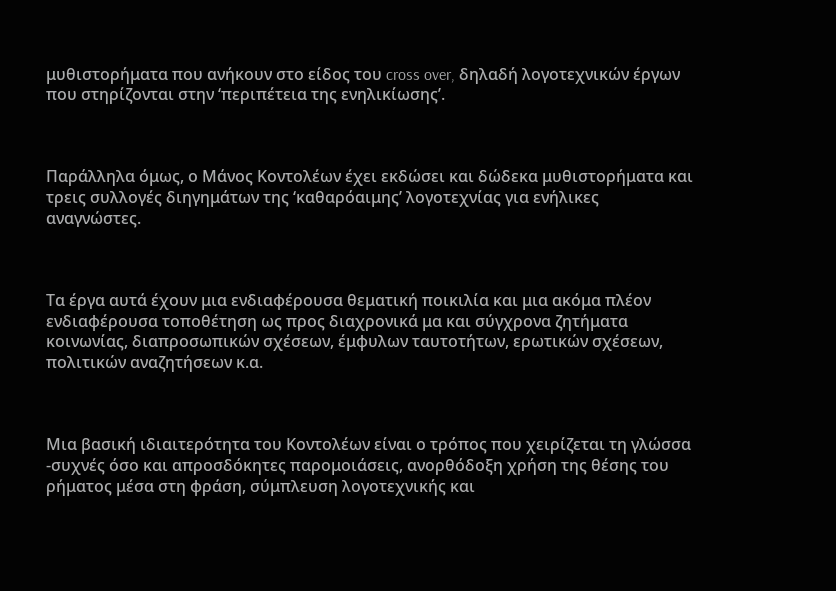μυθιστορήματα που ανήκουν στο είδος του cross over, δηλαδή λογοτεχνικών έργων που στηρίζονται στην ‘περιπέτεια της ενηλικίωσης’.



Παράλληλα όμως, ο Μάνος Κοντολέων έχει εκδώσει και δώδεκα μυθιστορήματα και τρεις συλλογές διηγημάτων της ‘καθαρόαιμης’ λογοτεχνίας για ενήλικες αναγνώστες.



Τα έργα αυτά έχουν μια ενδιαφέρουσα θεματική ποικιλία και μια ακόμα πλέον ενδιαφέρουσα τοποθέτηση ως προς διαχρονικά μα και σύγχρονα ζητήματα κοινωνίας, διαπροσωπικών σχέσεων, έμφυλων ταυτοτήτων, ερωτικών σχέσεων, πολιτικών αναζητήσεων κ.α.



Μια βασική ιδιαιτερότητα του Κοντολέων είναι ο τρόπος που χειρίζεται τη γλώσσα -συχνές όσο και απροσδόκητες παρομοιάσεις, ανορθόδοξη χρήση της θέσης του ρήματος μέσα στη φράση, σύμπλευση λογοτεχνικής και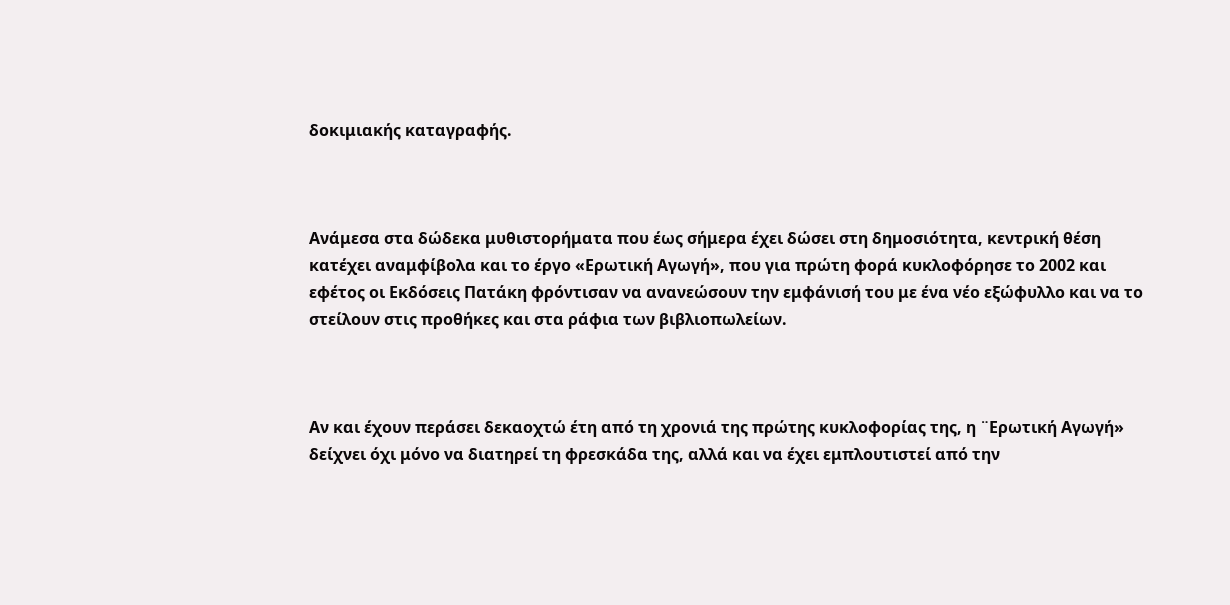δοκιμιακής καταγραφής.



Ανάμεσα στα δώδεκα μυθιστορήματα που έως σήμερα έχει δώσει στη δημοσιότητα, κεντρική θέση κατέχει αναμφίβολα και το έργο «Ερωτική Αγωγή», που για πρώτη φορά κυκλοφόρησε το 2002 και εφέτος οι Εκδόσεις Πατάκη φρόντισαν να ανανεώσουν την εμφάνισή του με ένα νέο εξώφυλλο και να το στείλουν στις προθήκες και στα ράφια των βιβλιοπωλείων.



Αν και έχουν περάσει δεκαοχτώ έτη από τη χρονιά της πρώτης κυκλοφορίας της, η ¨Ερωτική Αγωγή» δείχνει όχι μόνο να διατηρεί τη φρεσκάδα της, αλλά και να έχει εμπλουτιστεί από την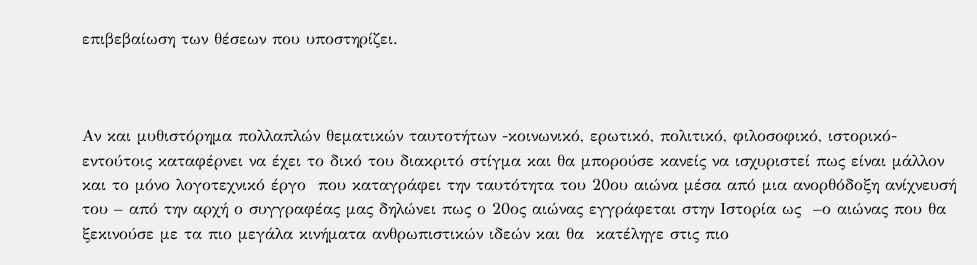επιβεβαίωση των θέσεων που υποστηρίζει.



Αν και μυθιστόρημα πολλαπλών θεματικών ταυτοτήτων -κοινωνικό, ερωτικό, πολιτικό, φιλοσοφικό, ιστορικό- εντούτοις καταφέρνει να έχει το δικό του διακριτό στίγμα και θα μπορούσε κανείς να ισχυριστεί πως είναι μάλλον και το μόνο λογοτεχνικό έργο  που καταγράφει την ταυτότητα του 20ου αιώνα μέσα από μια ανορθόδοξη ανίχνευσή του – από την αρχή ο συγγραφέας μας δηλώνει πως ο 20ος αιώνας εγγράφεται στην Ιστορία ως  –ο αιώνας που θα ξεκινούσε με τα πιο μεγάλα κινήματα ανθρωπιστικών ιδεών και θα  κατέληγε στις πιο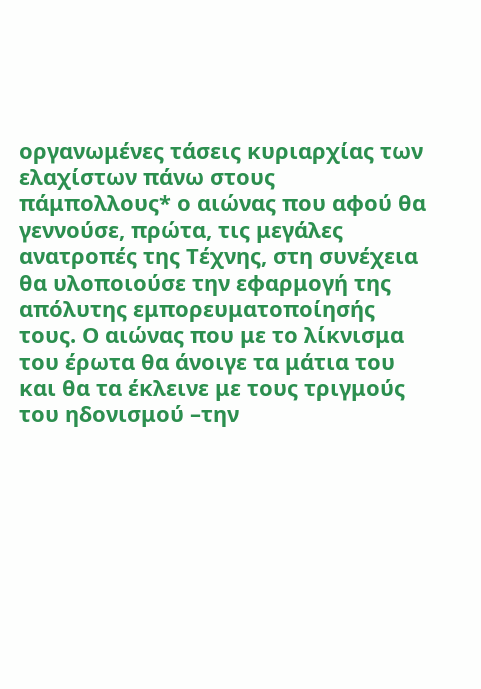οργανωμένες τάσεις κυριαρχίας των ελαχίστων πάνω στους πάμπολλους* ο αιώνας που αφού θα γεννούσε, πρώτα, τις μεγάλες ανατροπές της Τέχνης, στη συνέχεια  θα υλοποιούσε την εφαρμογή της απόλυτης εμπορευματοποίησής τους. Ο αιώνας που με το λίκνισμα  του έρωτα θα άνοιγε τα μάτια του και θα τα έκλεινε με τους τριγμούς του ηδονισμού –την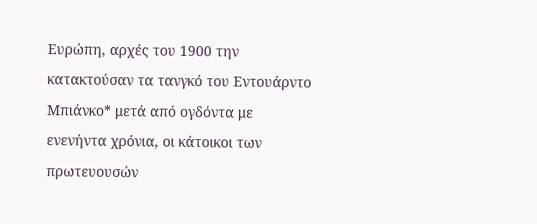Ευρώπη, αρχές του 1900 την κατακτούσαν τα τανγκό του Εντουάρντο Μπιάνκο* μετά από ογδόντα με ενενήντα χρόνια, οι κάτοικοι των πρωτευουσών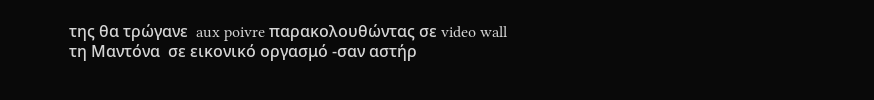της θα τρώγανε  aux poivre παρακολουθώντας σε video wall τη Μαντόνα  σε εικονικό οργασμό -σαν αστήρ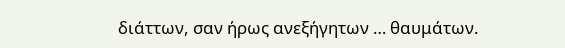διάττων, σαν ήρως ανεξήγητων … θαυμάτων.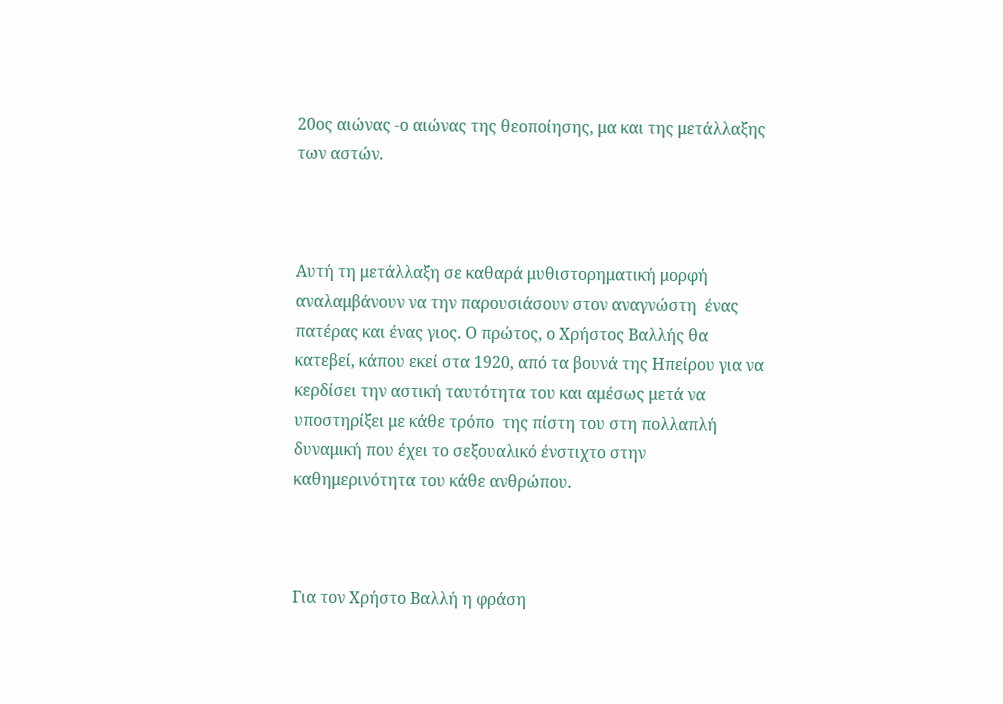20ος αιώνας -ο αιώνας της θεοποίησης, μα και της μετάλλαξης των αστών.



Αυτή τη μετάλλαξη σε καθαρά μυθιστορηματική μορφή αναλαμβάνουν να την παρουσιάσουν στον αναγνώστη  ένας πατέρας και ένας γιος. Ο πρώτος, ο Χρήστος Βαλλής θα κατεβεί, κάπου εκεί στα 1920, από τα βουνά της Ηπείρου για να κερδίσει την αστική ταυτότητα του και αμέσως μετά να υποστηρίξει με κάθε τρόπο  της πίστη του στη πολλαπλή δυναμική που έχει το σεξουαλικό ένστιχτο στην καθημερινότητα του κάθε ανθρώπου.



Για τον Χρήστο Βαλλή η φράση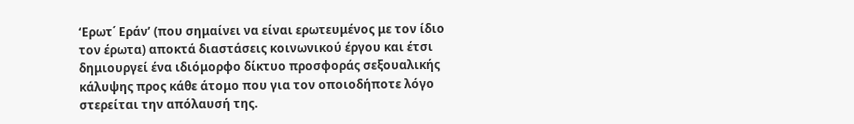‘Ερωτ΄ Εράν’ (που σημαίνει να είναι ερωτευμένος με τον ίδιο τον έρωτα) αποκτά διαστάσεις κοινωνικού έργου και έτσι δημιουργεί ένα ιδιόμορφο δίκτυο προσφοράς σεξουαλικής κάλυψης προς κάθε άτομο που για τον οποιοδήποτε λόγο στερείται την απόλαυσή της.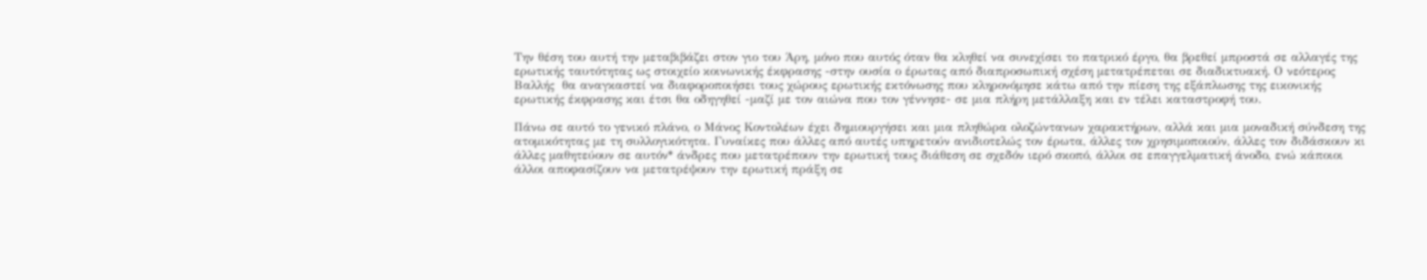Την θέση του αυτή την μεταβιβάζει στον γιο του Άρη, μόνο που αυτός όταν θα κληθεί να συνεχίσει το πατρικό έργο, θα βρεθεί μπροστά σε αλλαγές της ερωτικής ταυτότητας ως στοιχείο κοινωνικής έκφρασης -στην ουσία ο έρωτας από διαπροσωπική σχέση μετατρέπεται σε διαδικτυακή. Ο νεότερος  Βαλλής  θα αναγκαστεί να διαφοροποιήσει τους χώρους ερωτικής εκτόνωσης που κληρονόμησε κάτω από την πίεση της εξάπλωσης της εικονικής ερωτικής έκφρασης και έτσι θα οδηγηθεί -μαζί με τον αιώνα που τον γέννησε- σε μια πλήρη μετάλλαξη και εν τέλει καταστροφή του.

Πάνω σε αυτό το γενικό πλάνο, ο Μάνος Κοντολέων έχει δημιουργήσει και μια πληθώρα ολοζώντανων χαρακτήρων, αλλά και μια μοναδική σύνδεση της ατομικότητας με τη συλλογικότητα. Γυναίκες που άλλες από αυτές υπηρετούν ανιδιοτελώς τον έρωτα, άλλες τον χρησιμοποιούν, άλλες τον διδάσκουν κι άλλες μαθητεύουν σε αυτόν* άνδρες που μετατρέπουν την ερωτική τους διάθεση σε σχεδόν ιερό σκοπό, άλλοι σε επαγγελματική άνοδο, ενώ κάποιοι άλλοι αποφασίζουν να μετατρέψουν την ερωτική πράξη σε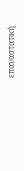επαναστατική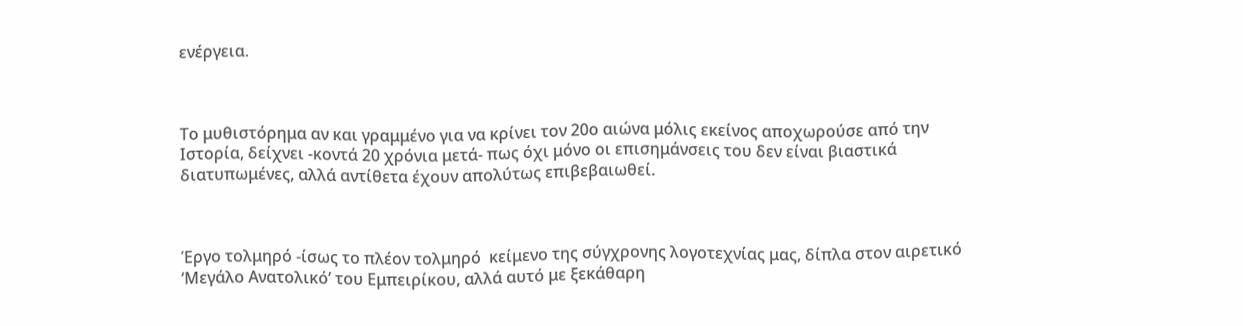ενέργεια.



Το μυθιστόρημα αν και γραμμένο για να κρίνει τον 20ο αιώνα μόλις εκείνος αποχωρούσε από την Ιστορία, δείχνει -κοντά 20 χρόνια μετά- πως όχι μόνο οι επισημάνσεις του δεν είναι βιαστικά διατυπωμένες, αλλά αντίθετα έχουν απολύτως επιβεβαιωθεί.



Έργο τολμηρό -ίσως το πλέον τολμηρό  κείμενο της σύγχρονης λογοτεχνίας μας, δίπλα στον αιρετικό ‘Μεγάλο Ανατολικό’ του Εμπειρίκου, αλλά αυτό με ξεκάθαρη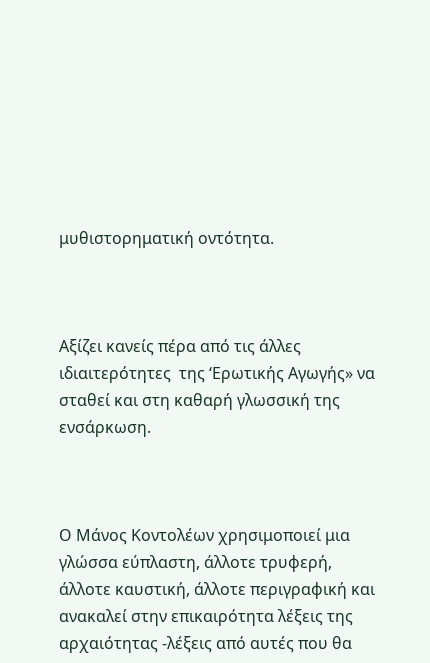μυθιστορηματική οντότητα.



Αξίζει κανείς πέρα από τις άλλες ιδιαιτερότητες  της ‘Ερωτικής Αγωγής» να σταθεί και στη καθαρή γλωσσική της ενσάρκωση.



Ο Μάνος Κοντολέων χρησιμοποιεί μια γλώσσα εύπλαστη, άλλοτε τρυφερή, άλλοτε καυστική, άλλοτε περιγραφική και ανακαλεί στην επικαιρότητα λέξεις της αρχαιότητας -λέξεις από αυτές που θα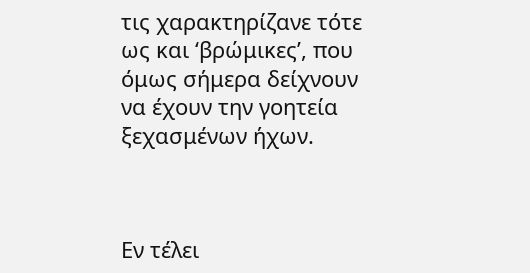τις χαρακτηρίζανε τότε ως και ‘βρώμικες’, που όμως σήμερα δείχνουν να έχουν την γοητεία ξεχασμένων ήχων.



Εν τέλει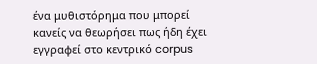ένα μυθιστόρημα που μπορεί κανείς να θεωρήσει πως ήδη έχει εγγραφεί στο κεντρικό corpus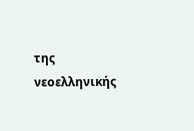της νεοελληνικής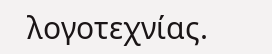λογοτεχνίας.